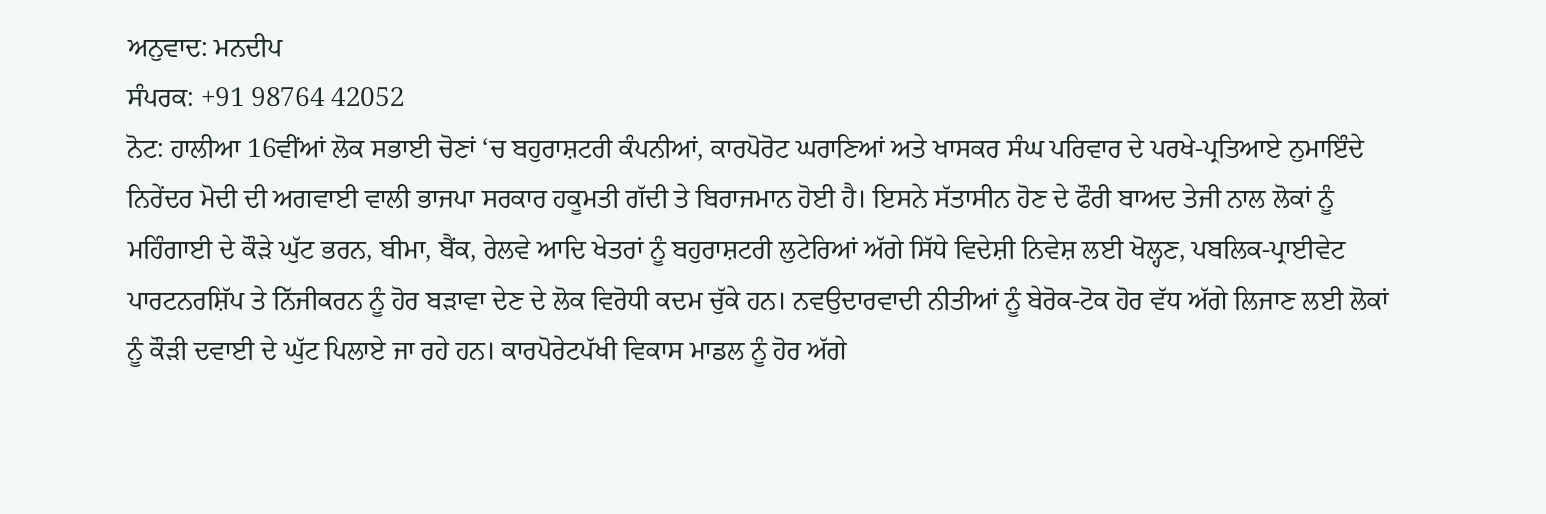ਅਨੁਵਾਦ: ਮਨਦੀਪ
ਸੰਪਰਕ: +91 98764 42052
ਨੋਟ: ਹਾਲੀਆ 16ਵੀਂਆਂ ਲੋਕ ਸਭਾਈ ਚੋਣਾਂ ‘ਚ ਬਹੁਰਾਸ਼ਟਰੀ ਕੰਪਨੀਆਂ, ਕਾਰਪੋਰੋਟ ਘਰਾਣਿਆਂ ਅਤੇ ਖਾਸਕਰ ਸੰਘ ਪਰਿਵਾਰ ਦੇ ਪਰਖੇ-ਪ੍ਰਤਿਆਏ ਨੁਮਾਇੰਦੇ ਨਿਰੇਂਦਰ ਮੋਦੀ ਦੀ ਅਗਵਾਈ ਵਾਲੀ ਭਾਜਪਾ ਸਰਕਾਰ ਹਕੂਮਤੀ ਗੱਦੀ ਤੇ ਬਿਰਾਜਮਾਨ ਹੋਈ ਹੈ। ਇਸਨੇ ਸੱਤਾਸੀਨ ਹੋਣ ਦੇ ਫੌਰੀ ਬਾਅਦ ਤੇਜੀ ਨਾਲ ਲੋਕਾਂ ਨੂੰ ਮਹਿੰਗਾਈ ਦੇ ਕੌੜੇ ਘੁੱਟ ਭਰਨ, ਬੀਮਾ, ਬੈਂਕ, ਰੇਲਵੇ ਆਦਿ ਖੇਤਰਾਂ ਨੂੰ ਬਹੁਰਾਸ਼ਟਰੀ ਲੁਟੇਰਿਆਂ ਅੱਗੇ ਸਿੱਧੇ ਵਿਦੇਸ਼ੀ ਨਿਵੇਸ਼ ਲਈ ਖੋਲ੍ਹਣ, ਪਬਲਿਕ-ਪ੍ਰਾਈਵੇਟ ਪਾਰਟਨਰਸ਼ਿੱਪ ਤੇ ਨਿੱਜੀਕਰਨ ਨੂੰ ਹੋਰ ਬੜਾਵਾ ਦੇਣ ਦੇ ਲੋਕ ਵਿਰੋਧੀ ਕਦਮ ਚੁੱਕੇ ਹਨ। ਨਵਉਦਾਰਵਾਦੀ ਨੀਤੀਆਂ ਨੂੰ ਬੇਰੋਕ-ਟੋਕ ਹੋਰ ਵੱਧ ਅੱਗੇ ਲਿਜਾਣ ਲਈ ਲੋਕਾਂ ਨੂੰ ਕੌੜੀ ਦਵਾਈ ਦੇ ਘੁੱਟ ਪਿਲਾਏ ਜਾ ਰਹੇ ਹਨ। ਕਾਰਪੋਰੇਟਪੱਖੀ ਵਿਕਾਸ ਮਾਡਲ ਨੂੰ ਹੋਰ ਅੱਗੇ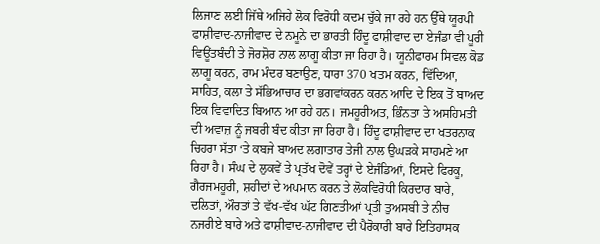ਲਿਜਾਣ ਲਈ ਜਿੱਥੇ ਅਜਿਹੇ ਲੋਕ ਵਿਰੋਧੀ ਕਦਮ ਚੁੱਕੇ ਜਾ ਰਹੇ ਹਨ ਉੱਥੇ ਯੂਰਪੀ ਫਾਸ਼ੀਵਾਦ-ਨਾਜੀਵਾਦ ਦੇ ਨਮੂਨੇ ਦਾ ਭਾਰਤੀ ਹਿੰਦੂ ਫਾਸ਼ੀਵਾਦ ਦਾ ਏਜੰਡਾ ਵੀ ਪੂਰੀ ਵਿਊਂਤਬੰਦੀ ਤੇ ਜੋਰਸ਼ੋਰ ਨਾਲ ਲਾਗੂ ਕੀਤਾ ਜਾ ਰਿਹਾ ਹੈ। ਯੂਨੀਫਾਰਮ ਸਿਵਲ ਕੋਡ ਲਾਗੂ ਕਰਨ, ਰਾਮ ਮੰਦਰ ਬਣਾਉਣ, ਧਾਰਾ 370 ਖਤਮ ਕਰਨ, ਵਿੱਦਿਆ, ਸਾਹਿਤ, ਕਲਾ ਤੇ ਸੱਭਿਆਚਾਰ ਦਾ ਭਗਵਾਂਕਰਨ ਕਰਨ ਆਦਿ ਦੇ ਇਕ ਤੋਂ ਬਾਅਦ ਇਕ ਵਿਵਾਦਿਤ ਬਿਆਨ ਆ ਰਹੇ ਹਨ। ਜਮਹੂਰੀਅਤ, ਭਿੰਨਤਾ ਤੇ ਅਸਹਿਮਤੀ ਦੀ ਅਵਾਜ਼ ਨੂੰ ਜਬਰੀ ਬੰਦ ਕੀਤਾ ਜਾ ਰਿਹਾ ਹੈ। ਹਿੰਦੂ ਫਾਸ਼ੀਵਾਦ ਦਾ ਖਤਰਨਾਕ ਚਿਹਰਾ ਸੱਤਾ ‘ਤੇ ਕਬਜੇ ਬਾਅਦ ਲਗਾਤਾਰ ਤੇਜੀ ਨਾਲ ਉਘੜਕੇ ਸਾਹਮਣੇ ਆ ਰਿਹਾ ਹੈ। ਸੰਘ ਦੇ ਲੁਕਵੇਂ ਤੇ ਪ੍ਰਤੱਖ ਦੋਵੇਂ ਤਰ੍ਹਾਂ ਦੇ ਏਜੰਡਿਆਂ, ਇਸਦੇ ਫਿਰਕੂ, ਗੈਰਜਮਹੂਰੀ, ਸ਼ਹੀਦਾਂ ਦੇ ਅਪਮਾਨ ਕਰਨ ਤੇ ਲੋਕਵਿਰੋਧੀ ਕਿਰਦਾਰ ਬਾਰੇ, ਦਲਿਤਾਂ, ਔਰਤਾਂ ਤੇ ਵੱਖ-ਵੱਖ ਘੱਟ ਗਿਣਤੀਆਂ ਪ੍ਰਤੀ ਤੁਅਸਬੀ ਤੇ ਨੀਚ ਨਜਰੀਏ ਬਾਰੇ ਅਤੇ ਫਾਸ਼ੀਵਾਦ-ਨਾਜੀਵਾਦ ਦੀ ਪੈਰੋਕਾਰੀ ਬਾਰੇ ਇਤਿਹਾਸਕ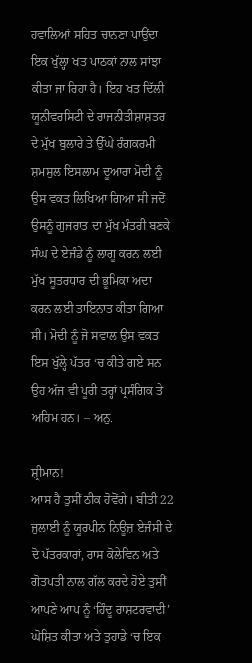ਹਵਾਲਿਆਂ ਸਹਿਤ ਚਾਨਣਾ ਪਾਉਂਦਾ ਇਕ ਖੁੱਲ੍ਹਾ ਖਤ ਪਾਠਕਾਂ ਨਾਲ ਸਾਂਝਾ ਕੀਤਾ ਜਾ ਰਿਹਾ ਹੈ। ਇਹ ਖਤ ਦਿੱਲੀ ਯੂਨੀਵਰਸਿਟੀ ਦੇ ਰਾਜਨੀਤੀਸ਼ਾਸ਼ਤਰ ਦੇ ਮੁੱਖ ਬੁਲਾਰੇ ਤੇ ਉੱਘੇ ਰੰਗਕਰਮੀ ਸ਼ਮਸੁਲ ਇਸਲਾਮ ਦੂਆਰਾ ਮੋਦੀ ਨੂੰ ਉਸ ਵਕਤ ਲਿਖਿਆ ਗਿਆ ਸੀ ਜਦੋਂ ਉਸਨੂੰ ਗੁਜਰਾਤ ਦਾ ਮੁੱਖ ਮੰਤਰੀ ਬਣਕੇ ਸੰਘ ਦੇ ਏਜੰਡੇ ਨੂੰ ਲਾਗੂ ਕਰਨ ਲਈ ਮੁੱਖ ਸੂਤਰਧਾਰ ਦੀ ਭੂਮਿਕਾ ਅਦਾ ਕਰਨ ਲਈ ਤਾਇਨਾਤ ਕੀਤਾ ਗਿਆ ਸੀ। ਮੋਦੀ ਨੂੰ ਜੋ ਸਵਾਲ ਉਸ ਵਕਤ ਇਸ ਖੁੱਲ੍ਹੇ ਪੱਤਰ ‘ਚ ਕੀਤੇ ਗਏ ਸਨ ਉਹ ਅੱਜ ਵੀ ਪੂਰੀ ਤਰ੍ਹਾਂ ਪ੍ਰਸੰਗਿਕ ਤੇ ਅਹਿਮ ਹਨ। – ਅਨੁ.

ਸ਼੍ਰੀਮਾਨ!
ਆਸ ਹੈ ਤੁਸੀਂ ਠੀਕ ਹੋਵੋਂਗੇ। ਬੀਤੀ 22 ਜੁਲਾਈ ਨੂੰ ਯੂਰਪੀਨ ਨਿਊਜ਼ ਏਜੰਸੀ ਦੇ ਦੋ ਪੱਤਰਕਾਰਾਂ, ਰਾਸ ਕੋਲੇਵਿਨ ਅਤੇ ਗੋਤਪਤੀ ਨਾਲ ਗੱਲ ਕਰਦੇ ਹੋਏ ਤੁਸੀਂ ਆਪਣੇ ਆਪ ਨੂੰ ‘ਹਿੰਦੂ ਰਾਸ਼ਟਰਵਾਦੀ’ ਘੋਸ਼ਿਤ ਕੀਤਾ ਅਤੇ ਤੁਹਾਡੇ ‘ਚ ਇਕ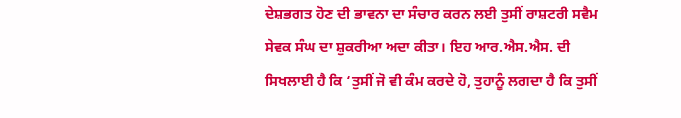ਦੇਸ਼ਭਗਤ ਹੋਣ ਦੀ ਭਾਵਨਾ ਦਾ ਸੰਚਾਰ ਕਰਨ ਲਈ ਤੁਸੀਂ ਰਾਸ਼ਟਰੀ ਸਵੈਮ ਸੇਵਕ ਸੰਘ ਦਾ ਸ਼ੁਕਰੀਆ ਅਦਾ ਕੀਤਾ। ਇਹ ਆਰ.ਐਸ.ਐਸ. ਦੀ ਸਿਖਲਾਈ ਹੈ ਕਿ ‘ਤੁਸੀਂ ਜੋ ਵੀ ਕੰਮ ਕਰਦੇ ਹੋ, ਤੁਹਾਨੂੰ ਲਗਦਾ ਹੈ ਕਿ ਤੁਸੀਂ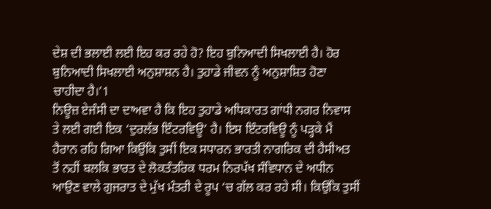ਦੇਸ਼ ਦੀ ਭਲਾਈ ਲਈ ਇਹ ਕਰ ਰਹੇ ਹੋ? ਇਹ ਬੁਨਿਆਦੀ ਸਿਖਲਾਈ ਹੈ। ਹੋਰ ਬੁਨਿਆਦੀ ਸਿਖਲਾਈ ਅਨੁਸ਼ਾਸ਼ਨ ਹੈ। ਤੁਹਾਡੇ ਜੀਵਨ ਨੂੰ ਅਨੁਸ਼ਾਸ਼ਿਤ ਹੋਣਾ ਚਾਹੀਦਾ ਹੈ।’1
ਨਿਊਜ਼ ਏਜੰਸੀ ਦਾ ਦਾਅਵਾ ਹੈ ਕਿ ਇਹ ਤੁਹਾਡੇ ਅਧਿਕਾਰਤ ਗਾਂਧੀ ਨਗਰ ਨਿਵਾਸ ਤੇ ਲਈ ਗਈ ਇਕ ‘ਦੁਰਲੱਭ ਇੰਟਰਵਿਊ’ ਹੈ। ਇਸ ਇੰਟਰਵਿਊ ਨੂੰ ਪੜ੍ਹਕੇ ਮੈਂ ਹੈਰਾਨ ਰਹਿ ਗਿਆ ਕਿਉਂਕਿ ਤੁਸੀਂ ਇਕ ਸਧਾਰਨ ਭਾਰਤੀ ਨਾਗਰਿਕ ਦੀ ਹੈਸੀਅਤ ਤੋਂ ਨਹੀਂ ਬਲਕਿ ਭਾਰਤ ਦੇ ਲੋਕਤੰਤਰਿਕ ਧਰਮ ਨਿਰਪੱਖ ਸੰਵਿਧਾਨ ਦੇ ਅਧੀਨ ਆਉਣ ਵਾਲੇ ਗੁਜਰਾਤ ਦੇ ਮੁੱਖ ਮੰਤਰੀ ਦੇ ਰੂਪ ‘ਚ ਗੱਲ ਕਰ ਰਹੇ ਸੀ। ਕਿਉਂਕਿ ਤੁਸੀਂ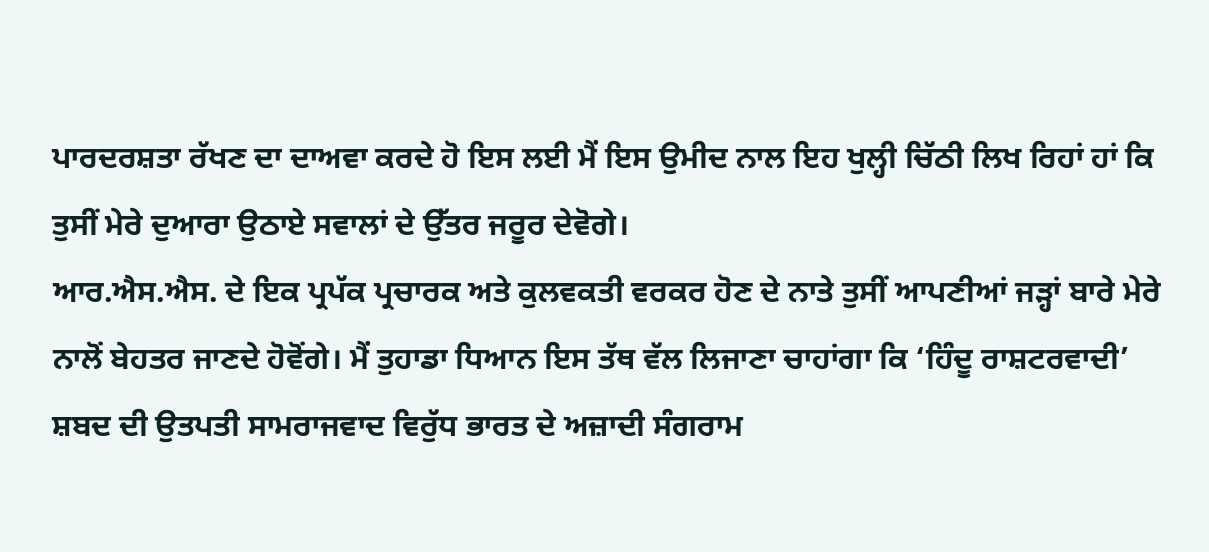ਪਾਰਦਰਸ਼ਤਾ ਰੱਖਣ ਦਾ ਦਾਅਵਾ ਕਰਦੇ ਹੋ ਇਸ ਲਈ ਮੈਂ ਇਸ ਉਮੀਦ ਨਾਲ ਇਹ ਖੁਲ੍ਹੀ ਚਿੱਠੀ ਲਿਖ ਰਿਹਾਂ ਹਾਂ ਕਿ ਤੁਸੀਂ ਮੇਰੇ ਦੁਆਰਾ ਉਠਾਏ ਸਵਾਲਾਂ ਦੇ ਉੱਤਰ ਜਰੂਰ ਦੇਵੋਗੇ।
ਆਰ.ਐਸ.ਐਸ. ਦੇ ਇਕ ਪ੍ਰਪੱਕ ਪ੍ਰਚਾਰਕ ਅਤੇ ਕੁਲਵਕਤੀ ਵਰਕਰ ਹੋਣ ਦੇ ਨਾਤੇ ਤੁਸੀਂ ਆਪਣੀਆਂ ਜੜ੍ਹਾਂ ਬਾਰੇ ਮੇਰੇ ਨਾਲੋਂ ਬੇਹਤਰ ਜਾਣਦੇ ਹੋਵੋਂਗੇ। ਮੈਂ ਤੁਹਾਡਾ ਧਿਆਨ ਇਸ ਤੱਥ ਵੱਲ ਲਿਜਾਣਾ ਚਾਹਾਂਗਾ ਕਿ ‘ਹਿੰਦੂ ਰਾਸ਼ਟਰਵਾਦੀ’ ਸ਼ਬਦ ਦੀ ਉਤਪਤੀ ਸਾਮਰਾਜਵਾਦ ਵਿਰੁੱਧ ਭਾਰਤ ਦੇ ਅਜ਼ਾਦੀ ਸੰਗਰਾਮ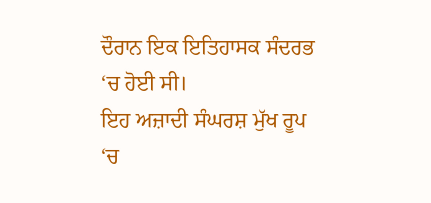ਦੌਰਾਨ ਇਕ ਇਤਿਹਾਸਕ ਸੰਦਰਭ ‘ਚ ਹੋਈ ਸੀ।
ਇਹ ਅਜ਼ਾਦੀ ਸੰਘਰਸ਼ ਮੁੱਖ ਰੂਪ ‘ਚ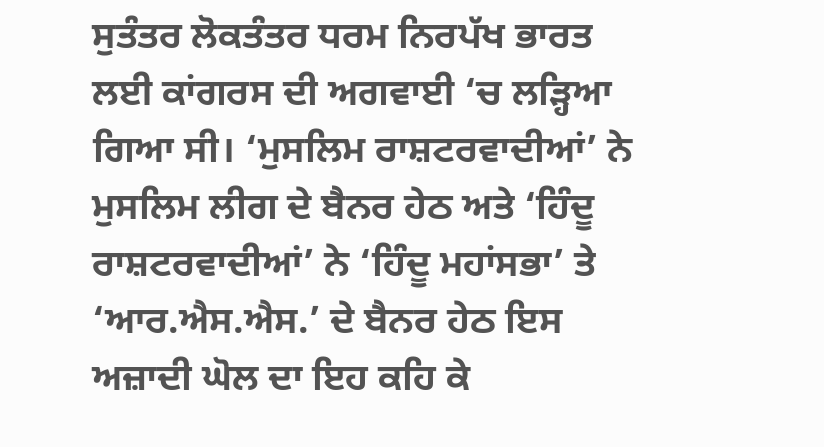ਸੁਤੰਤਰ ਲੋਕਤੰਤਰ ਧਰਮ ਨਿਰਪੱਖ ਭਾਰਤ ਲਈ ਕਾਂਗਰਸ ਦੀ ਅਗਵਾਈ ‘ਚ ਲੜ੍ਹਿਆ ਗਿਆ ਸੀ। ‘ਮੁਸਲਿਮ ਰਾਸ਼ਟਰਵਾਦੀਆਂ’ ਨੇ ਮੁਸਲਿਮ ਲੀਗ ਦੇ ਬੈਨਰ ਹੇਠ ਅਤੇ ‘ਹਿੰਦੂ ਰਾਸ਼ਟਰਵਾਦੀਆਂ’ ਨੇ ‘ਹਿੰਦੂ ਮਹਾਂਸਭਾ’ ਤੇ ‘ਆਰ.ਐਸ.ਐਸ.’ ਦੇ ਬੈਨਰ ਹੇਠ ਇਸ ਅਜ਼ਾਦੀ ਘੋਲ ਦਾ ਇਹ ਕਹਿ ਕੇ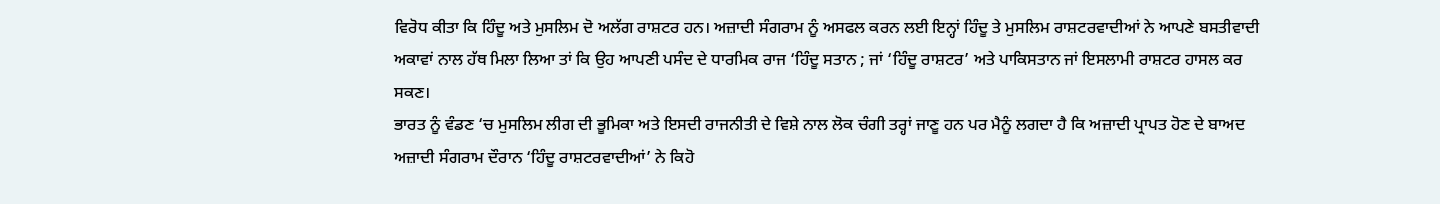ਵਿਰੋਧ ਕੀਤਾ ਕਿ ਹਿੰਦੂ ਅਤੇ ਮੁਸਲਿਮ ਦੋ ਅਲੱਗ ਰਾਸ਼ਟਰ ਹਨ। ਅਜ਼ਾਦੀ ਸੰਗਰਾਮ ਨੂੰ ਅਸਫਲ ਕਰਨ ਲਈ ਇਨ੍ਹਾਂ ਹਿੰਦੂ ਤੇ ਮੁਸਲਿਮ ਰਾਸ਼ਟਰਵਾਦੀਆਂ ਨੇ ਆਪਣੇ ਬਸਤੀਵਾਦੀ ਅਕਾਵਾਂ ਨਾਲ ਹੱਥ ਮਿਲਾ ਲਿਆ ਤਾਂ ਕਿ ਉਹ ਆਪਣੀ ਪਸੰਦ ਦੇ ਧਾਰਮਿਕ ਰਾਜ ‘ਹਿੰਦੂ ਸਤਾਨ ; ਜਾਂ ‘ਹਿੰਦੂ ਰਾਸ਼ਟਰ’ ਅਤੇ ਪਾਕਿਸਤਾਨ ਜਾਂ ਇਸਲਾਮੀ ਰਾਸ਼ਟਰ ਹਾਸਲ ਕਰ ਸਕਣ।
ਭਾਰਤ ਨੂੰ ਵੰਡਣ ‘ਚ ਮੁਸਲਿਮ ਲੀਗ ਦੀ ਭੂਮਿਕਾ ਅਤੇ ਇਸਦੀ ਰਾਜਨੀਤੀ ਦੇ ਵਿਸ਼ੇ ਨਾਲ ਲੋਕ ਚੰਗੀ ਤਰ੍ਹਾਂ ਜਾਣੂ ਹਨ ਪਰ ਮੈਨੂੰ ਲਗਦਾ ਹੈ ਕਿ ਅਜ਼ਾਦੀ ਪ੍ਰਾਪਤ ਹੋਣ ਦੇ ਬਾਅਦ ਅਜ਼ਾਦੀ ਸੰਗਰਾਮ ਦੌਰਾਨ ‘ਹਿੰਦੂ ਰਾਸ਼ਟਰਵਾਦੀਆਂ’ ਨੇ ਕਿਹੋ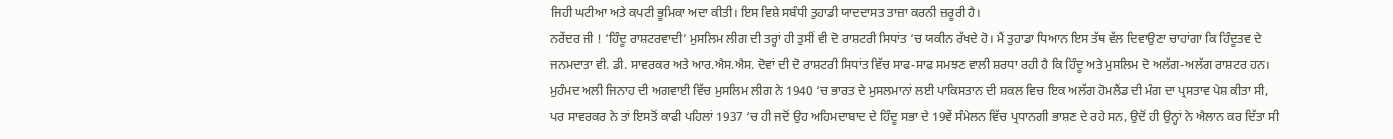ਜਿਹੀ ਘਟੀਆ ਅਤੇ ਕਪਟੀ ਭੂਮਿਕਾ ਅਦਾ ਕੀਤੀ। ਇਸ ਵਿਸ਼ੇ ਸਬੰਧੀ ਤੁਹਾਡੀ ਯਾਦਦਾਸਤ ਤਾਜ਼ਾ ਕਰਨੀ ਜ਼ਰੂਰੀ ਹੈ।
ਨਰੇਂਦਰ ਜੀ ! ‘ਹਿੰਦੂ ਰਾਸ਼ਟਰਵਾਦੀ’ ਮੁਸਲਿਮ ਲੀਗ ਦੀ ਤਰ੍ਹਾਂ ਹੀ ਤੁਸੀਂ ਵੀ ਦੋ ਰਾਸ਼ਟਰੀ ਸਿਧਾਂਤ ‘ਚ ਯਕੀਨ ਰੱਖਦੇ ਹੋ। ਮੈਂ ਤੁਹਾਡਾ ਧਿਆਨ ਇਸ ਤੱਥ ਵੱਲ ਦਿਵਾਉਣਾ ਚਾਹਾਂਗਾ ਕਿ ਹਿੰਦੂਤਵ ਦੇ ਜਨਮਦਾਤਾ ਵੀ. ਡੀ. ਸਾਵਰਕਰ ਅਤੇ ਆਰ.ਐਸ.ਐਸ. ਦੋਵਾਂ ਦੀ ਦੋ ਰਾਸ਼ਟਰੀ ਸਿਧਾਂਤ ਵਿੱਚ ਸਾਫ-ਸਾਫ ਸਮਝਣ ਵਾਲੀ ਸ਼ਰਧਾ ਰਹੀ ਹੈ ਕਿ ਹਿੰਦੂ ਅਤੇ ਮੁਸਲਿਮ ਦੋ ਅਲੱਗ-ਅਲੱਗ ਰਾਸ਼ਟਰ ਹਨ। ਮੁਹੰਮਦ ਅਲੀ ਜਿਨਾਹ ਦੀ ਅਗਵਾਈ ਵਿੱਚ ਮੁਸਲਿਮ ਲੀਗ ਨੇ 1940 ‘ਚ ਭਾਰਤ ਦੇ ਮੁਸਲਮਾਨਾਂ ਲਈ ਪਾਕਿਸਤਾਨ ਦੀ ਸ਼ਕਲ ਵਿਚ ਇਕ ਅਲੱਗ ਹੋਮਲੈਂਡ ਦੀ ਮੰਗ ਦਾ ਪ੍ਰਸਤਾਵ ਪੇਸ਼ ਕੀਤਾ ਸੀ, ਪਰ ਸਾਵਰਕਰ ਨੇ ਤਾਂ ਇਸਤੋਂ ਕਾਫੀ ਪਹਿਲਾਂ 1937 ‘ਚ ਹੀ ਜਦੋਂ ਉਹ ਅਹਿਮਦਾਬਾਦ ਦੇ ਹਿੰਦੂ ਸਭਾ ਦੇ 19ਵੇਂ ਸੰਮੇਲਨ ਵਿੱਚ ਪ੍ਰਧਾਨਗੀ ਭਾਸ਼ਣ ਦੇ ਰਹੇ ਸਨ, ਉਦੋਂ ਹੀ ਉਨ੍ਹਾਂ ਨੇ ਐਲਾਨ ਕਰ ਦਿੱਤਾ ਸੀ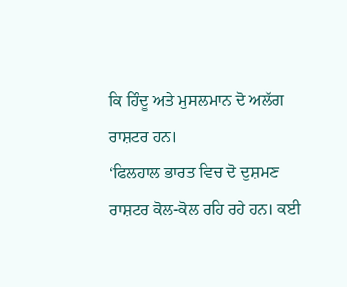ਕਿ ਹਿੰਦੂ ਅਤੇ ਮੁਸਲਮਾਨ ਦੋ ਅਲੱਗ ਰਾਸ਼ਟਰ ਹਨ।
‘ਫਿਲਹਾਲ ਭਾਰਤ ਵਿਚ ਦੋ ਦੁਸ਼ਮਣ ਰਾਸ਼ਟਰ ਕੋਲ-ਕੋਲ ਰਹਿ ਰਹੇ ਹਨ। ਕਈ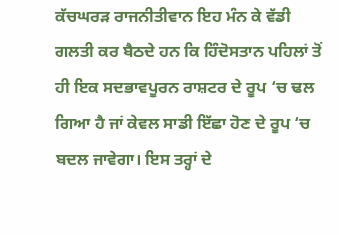ਕੱਚਘਰੜ ਰਾਜਨੀਤੀਵਾਨ ਇਹ ਮੰਨ ਕੇ ਵੱਡੀ ਗਲਤੀ ਕਰ ਬੈਠਦੇ ਹਨ ਕਿ ਹਿੰਦੋਸਤਾਨ ਪਹਿਲਾਂ ਤੋਂ ਹੀ ਇਕ ਸਦਭਾਵਪੂਰਨ ਰਾਸ਼ਟਰ ਦੇ ਰੂਪ ‘ਚ ਢਲ ਗਿਆ ਹੈ ਜਾਂ ਕੇਵਲ ਸਾਡੀ ਇੱਛਾ ਹੋਣ ਦੇ ਰੂਪ ‘ਚ ਬਦਲ ਜਾਵੇਗਾ। ਇਸ ਤਰ੍ਹਾਂ ਦੇ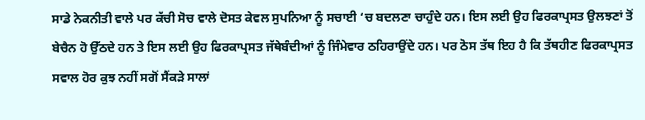ਸਾਡੇ ਨੇਕਨੀਤੀ ਵਾਲੇ ਪਰ ਕੱਚੀ ਸੋਚ ਵਾਲੇ ਦੋਸਤ ਕੇਵਲ ਸੁਪਨਿਆ ਨੂੰ ਸਚਾਈ ‘ਚ ਬਦਲਣਾ ਚਾਹੁੰਦੇ ਹਨ। ਇਸ ਲਈ ਉਹ ਫਿਰਕਾਪ੍ਰਸਤ ਉਲਝਣਾਂ ਤੋਂ ਬੇਚੈਨ ਹੋ ਉੱਠਦੇ ਹਨ ਤੇ ਇਸ ਲਈ ਉਹ ਫਿਰਕਾਪ੍ਰਸਤ ਜੱਥੇਬੰਦੀਆਂ ਨੂੰ ਜਿੰਮੇਵਾਰ ਠਹਿਰਾਉਂਦੇ ਹਨ। ਪਰ ਠੋਸ ਤੱਥ ਇਹ ਹੈ ਕਿ ਤੱਥਹੀਣ ਫਿਰਕਾਪ੍ਰਸਤ ਸਵਾਲ ਹੋਰ ਕੁਝ ਨਹੀਂ ਸਗੋਂ ਸੈਂਕੜੇ ਸਾਲਾਂ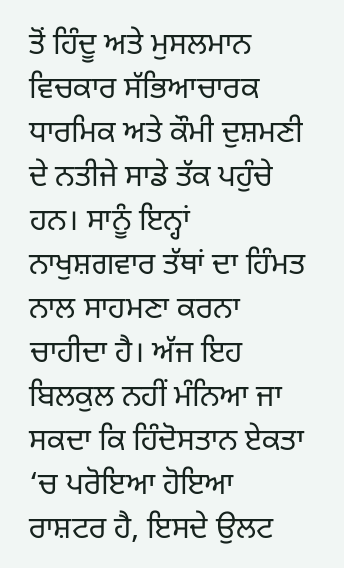ਤੋਂ ਹਿੰਦੂ ਅਤੇ ਮੁਸਲਮਾਨ ਵਿਚਕਾਰ ਸੱਭਿਆਚਾਰਕ ਧਾਰਮਿਕ ਅਤੇ ਕੌਮੀ ਦੁਸ਼ਮਣੀ ਦੇ ਨਤੀਜੇ ਸਾਡੇ ਤੱਕ ਪਹੁੰਚੇ ਹਨ। ਸਾਨੂੰ ਇਨ੍ਹਾਂ ਨਾਖੁਸ਼ਗਵਾਰ ਤੱਥਾਂ ਦਾ ਹਿੰਮਤ ਨਾਲ ਸਾਹਮਣਾ ਕਰਨਾ ਚਾਹੀਦਾ ਹੈ। ਅੱਜ ਇਹ ਬਿਲਕੁਲ ਨਹੀਂ ਮੰਨਿਆ ਜਾ ਸਕਦਾ ਕਿ ਹਿੰਦੋਸਤਾਨ ਏਕਤਾ ‘ਚ ਪਰੋਇਆ ਹੋਇਆ ਰਾਸ਼ਟਰ ਹੈ, ਇਸਦੇ ਉਲਟ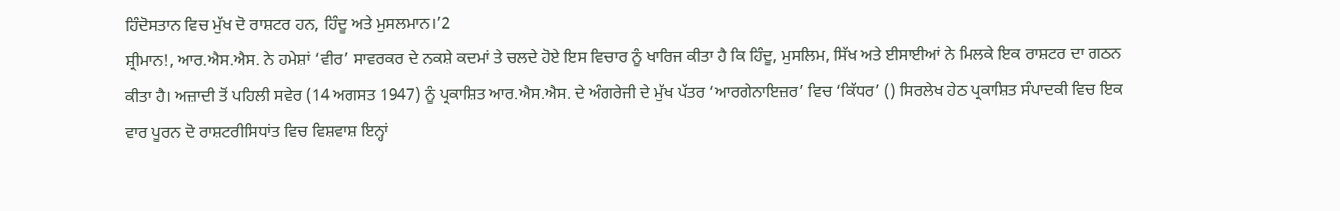ਹਿੰਦੋਸਤਾਨ ਵਿਚ ਮੁੱਖ ਦੋ ਰਾਸ਼ਟਰ ਹਨ, ਹਿੰਦੂ ਅਤੇ ਮੁਸਲਮਾਨ।’2
ਸ਼੍ਰੀਮਾਨ!, ਆਰ.ਐਸ.ਐਸ. ਨੇ ਹਮੇਸ਼ਾਂ ‘ਵੀਰ’ ਸਾਵਰਕਰ ਦੇ ਨਕਸ਼ੇ ਕਦਮਾਂ ਤੇ ਚਲਦੇ ਹੋਏ ਇਸ ਵਿਚਾਰ ਨੂੰ ਖਾਰਿਜ ਕੀਤਾ ਹੈ ਕਿ ਹਿੰਦੂ, ਮੁਸਲਿਮ, ਸਿੱਖ ਅਤੇ ਈਸਾਈਆਂ ਨੇ ਮਿਲਕੇ ਇਕ ਰਾਸ਼ਟਰ ਦਾ ਗਠਨ ਕੀਤਾ ਹੈ। ਅਜ਼ਾਦੀ ਤੋਂ ਪਹਿਲੀ ਸਵੇਰ (14 ਅਗਸਤ 1947) ਨੂੰ ਪ੍ਰਕਾਸ਼ਿਤ ਆਰ.ਐਸ.ਐਸ. ਦੇ ਅੰਗਰੇਜੀ ਦੇ ਮੁੱਖ ਪੱਤਰ ‘ਆਰਗੇਨਾਇਜ਼ਰ’ ਵਿਚ ‘ਕਿੱਧਰ’ () ਸਿਰਲੇਖ ਹੇਠ ਪ੍ਰਕਾਸ਼ਿਤ ਸੰਪਾਦਕੀ ਵਿਚ ਇਕ ਵਾਰ ਪੂਰਨ ਦੋ ਰਾਸ਼ਟਰੀਸਿਧਾਂਤ ਵਿਚ ਵਿਸ਼ਵਾਸ਼ ਇਨ੍ਹਾਂ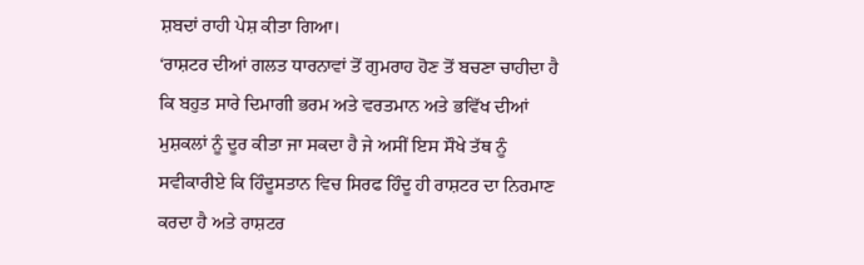ਸ਼ਬਦਾਂ ਰਾਹੀ ਪੇਸ਼ ਕੀਤਾ ਗਿਆ।
‘ਰਾਸ਼ਟਰ ਦੀਆਂ ਗਲਤ ਧਾਰਨਾਵਾਂ ਤੋਂ ਗੁਮਰਾਹ ਹੋਣ ਤੋਂ ਬਚਣਾ ਚਾਹੀਦਾ ਹੈ ਕਿ ਬਹੁਤ ਸਾਰੇ ਦਿਮਾਗੀ ਭਰਮ ਅਤੇ ਵਰਤਮਾਨ ਅਤੇ ਭਵਿੱਖ ਦੀਆਂ ਮੁਸ਼ਕਲਾਂ ਨੂੰ ਦੂਰ ਕੀਤਾ ਜਾ ਸਕਦਾ ਹੈ ਜੇ ਅਸੀਂ ਇਸ ਸੌਖੇ ਤੱਥ ਨੂੰ ਸਵੀਕਾਰੀਏ ਕਿ ਹਿੰਦੂਸਤਾਨ ਵਿਚ ਸਿਰਫ ਹਿੰਦੂ ਹੀ ਰਾਸ਼ਟਰ ਦਾ ਨਿਰਮਾਣ ਕਰਦਾ ਹੈ ਅਤੇ ਰਾਸ਼ਟਰ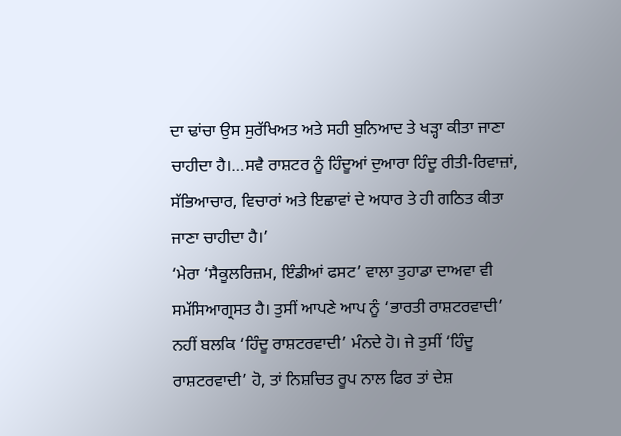ਦਾ ਢਾਂਚਾ ਉਸ ਸੁਰੱਖਿਅਤ ਅਤੇ ਸਹੀ ਬੁਨਿਆਦ ਤੇ ਖੜ੍ਹਾ ਕੀਤਾ ਜਾਣਾ ਚਾਹੀਦਾ ਹੈ।…ਸਵੈ ਰਾਸ਼ਟਰ ਨੂੰ ਹਿੰਦੂਆਂ ਦੁਆਰਾ ਹਿੰਦੂ ਰੀਤੀ-ਰਿਵਾਜ਼ਾਂ, ਸੱਭਿਆਚਾਰ, ਵਿਚਾਰਾਂ ਅਤੇ ਇਛਾਵਾਂ ਦੇ ਅਧਾਰ ਤੇ ਹੀ ਗਠਿਤ ਕੀਤਾ ਜਾਣਾ ਚਾਹੀਦਾ ਹੈ।’
‘ਮੇਰਾ ‘ਸੈਕੂਲਰਿਜ਼ਮ, ਇੰਡੀਆਂ ਫਸਟ’ ਵਾਲਾ ਤੁਹਾਡਾ ਦਾਅਵਾ ਵੀ ਸਮੱਸਿਆਗ੍ਰਸਤ ਹੈ। ਤੁਸੀਂ ਆਪਣੇ ਆਪ ਨੂੰ ‘ਭਾਰਤੀ ਰਾਸ਼ਟਰਵਾਦੀ’ ਨਹੀਂ ਬਲਕਿ ‘ਹਿੰਦੂ ਰਾਸ਼ਟਰਵਾਦੀ’ ਮੰਨਦੇ ਹੋ। ਜੇ ਤੁਸੀਂ ‘ਹਿੰਦੂ ਰਾਸ਼ਟਰਵਾਦੀ’ ਹੋ, ਤਾਂ ਨਿਸ਼ਚਿਤ ਰੂਪ ਨਾਲ ਫਿਰ ਤਾਂ ਦੇਸ਼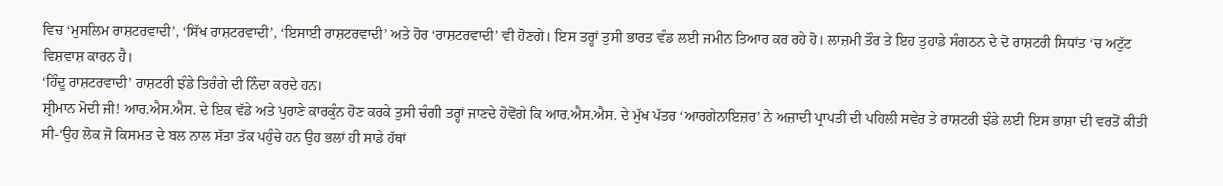ਵਿਚ ‘ਮੁਸਲਿਮ ਰਾਸ਼ਟਰਵਾਦੀ’, ‘ਸਿੱਖ ਰਾਸ਼ਟਰਵਾਦੀ’, ‘ਇਸਾਈ ਰਾਸ਼ਟਰਵਾਦੀ’ ਅਤੇ ਹੋਰ ‘ਰਾਸ਼ਟਰਵਾਦੀ’ ਵੀ ਹੋਣਗੇ। ਇਸ ਤਰ੍ਹਾਂ ਤੁਸੀ ਭਾਰਤ ਵੰਡ ਲਈ ਜਮੀਨ ਤਿਆਰ ਕਰ ਰਹੇ ਹੋ। ਲਾਜ਼ਮੀ ਤੌਰ ਤੇ ਇਹ ਤੁਹਾਡੇ ਸੰਗਠਨ ਦੇ ਦੋ ਰਾਸ਼ਟਰੀ ਸਿਧਾਂਤ ‘ਚ ਅਟੁੱਟ ਵਿਸ਼ਵਾਸ਼ ਕਾਰਨ ਹੈ।
‘ਹਿੰਦੂ ਰਾਸ਼ਟਰਵਾਦੀ’ ਰਾਸ਼ਟਰੀ ਝੰਡੇ ਤਿਰੰਗੇ ਦੀ ਨਿੰਦਾ ਕਰਦੇ ਹਨ।
ਸ਼੍ਰੀਮਾਨ ਮੋਦੀ ਜੀ! ਆਰ.ਐਸ.ਐਸ. ਦੇ ਇਕ ਵੱਡੇ ਅਤੇ ਪੁਰਾਣੇ ਕਾਰਕੁੰਨ ਹੋਣ ਕਰਕੇ ਤੁਸੀ ਚੰਗੀ ਤਰ੍ਹਾਂ ਜਾਣਦੇ ਹੋਵੋਂਗੇ ਕਿ ਆਰ.ਐਸ.ਐਸ. ਦੇ ਮੁੱਖ ਪੱਤਰ ‘ਆਰਗੇਨਾਇਜ਼ਰ’ ਨੇ ਅਜ਼ਾਦੀ ਪ੍ਰਾਪਤੀ ਦੀ ਪਹਿਲੀ ਸਵੇਰ ਤੇ ਰਾਸ਼ਟਰੀ ਝੰਡੇ ਲਈ ਇਸ ਭਾਸ਼ਾ ਦੀ ਵਰਤੋਂ ਕੀਤੀ ਸੀ-‘ਉਹ ਲੋਕ ਜੋ ਕਿਸਮਤ ਦੇ ਬਲ ਨਾਲ ਸੱਤਾ ਤੱਕ ਪਹੁੰਚੇ ਹਨ ਉਹ ਭਲਾਂ ਹੀ ਸਾਡੇ ਹੱਥਾਂ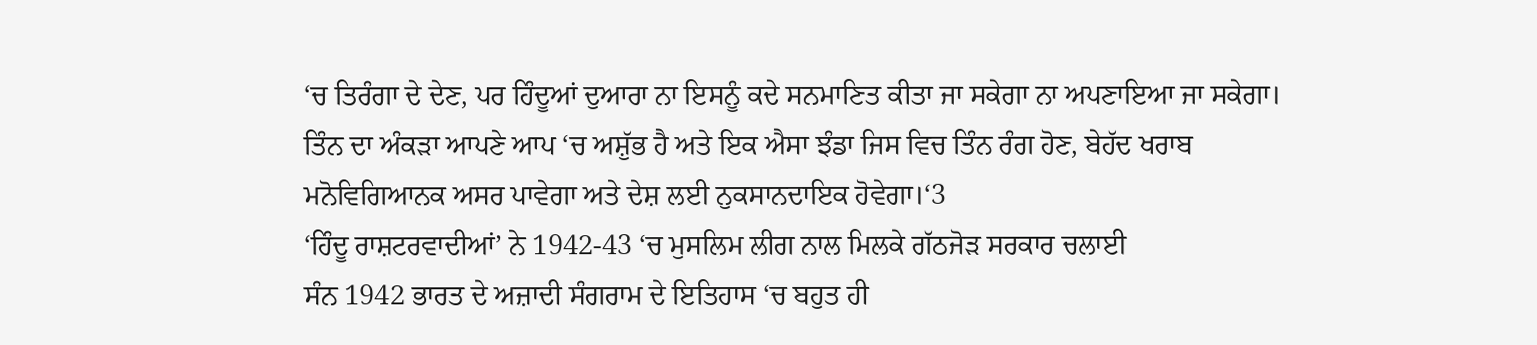‘ਚ ਤਿਰੰਗਾ ਦੇ ਦੇਣ, ਪਰ ਹਿੰਦੂਆਂ ਦੁਆਰਾ ਨਾ ਇਸਨੂੰ ਕਦੇ ਸਨਮਾਣਿਤ ਕੀਤਾ ਜਾ ਸਕੇਗਾ ਨਾ ਅਪਣਾਇਆ ਜਾ ਸਕੇਗਾ। ਤਿੰਨ ਦਾ ਅੰਕੜਾ ਆਪਣੇ ਆਪ ‘ਚ ਅਸ਼ੁੱਭ ਹੈ ਅਤੇ ਇਕ ਐਸਾ ਝੰਡਾ ਜਿਸ ਵਿਚ ਤਿੰਨ ਰੰਗ ਹੋਣ, ਬੇਹੱਦ ਖਰਾਬ ਮਨੋਵਿਗਿਆਨਕ ਅਸਰ ਪਾਵੇਗਾ ਅਤੇ ਦੇਸ਼ ਲਈ ਨੁਕਸਾਨਦਾਇਕ ਹੋਵੇਗਾ।‘3
‘ਹਿੰਦੂ ਰਾਸ਼ਟਰਵਾਦੀਆਂ’ ਨੇ 1942-43 ‘ਚ ਮੁਸਲਿਮ ਲੀਗ ਨਾਲ ਮਿਲਕੇ ਗੱਠਜੋੜ ਸਰਕਾਰ ਚਲਾਈ
ਸੰਨ 1942 ਭਾਰਤ ਦੇ ਅਜ਼ਾਦੀ ਸੰਗਰਾਮ ਦੇ ਇਤਿਹਾਸ ‘ਚ ਬਹੁਤ ਹੀ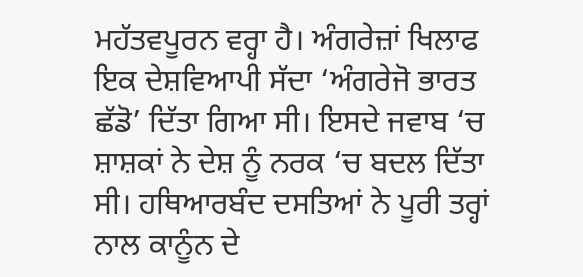ਮਹੱਤਵਪੂਰਨ ਵਰ੍ਹਾ ਹੈ। ਅੰਗਰੇਜ਼ਾਂ ਖਿਲਾਫ ਇਕ ਦੇਸ਼ਵਿਆਪੀ ਸੱਦਾ ‘ਅੰਗਰੇਜੋ ਭਾਰਤ ਛੱਡੋ’ ਦਿੱਤਾ ਗਿਆ ਸੀ। ਇਸਦੇ ਜਵਾਬ ‘ਚ ਸ਼ਾਸ਼ਕਾਂ ਨੇ ਦੇਸ਼ ਨੂੰ ਨਰਕ ‘ਚ ਬਦਲ ਦਿੱਤਾ ਸੀ। ਹਥਿਆਰਬੰਦ ਦਸਤਿਆਂ ਨੇ ਪੂਰੀ ਤਰ੍ਹਾਂ ਨਾਲ ਕਾਨੂੰਨ ਦੇ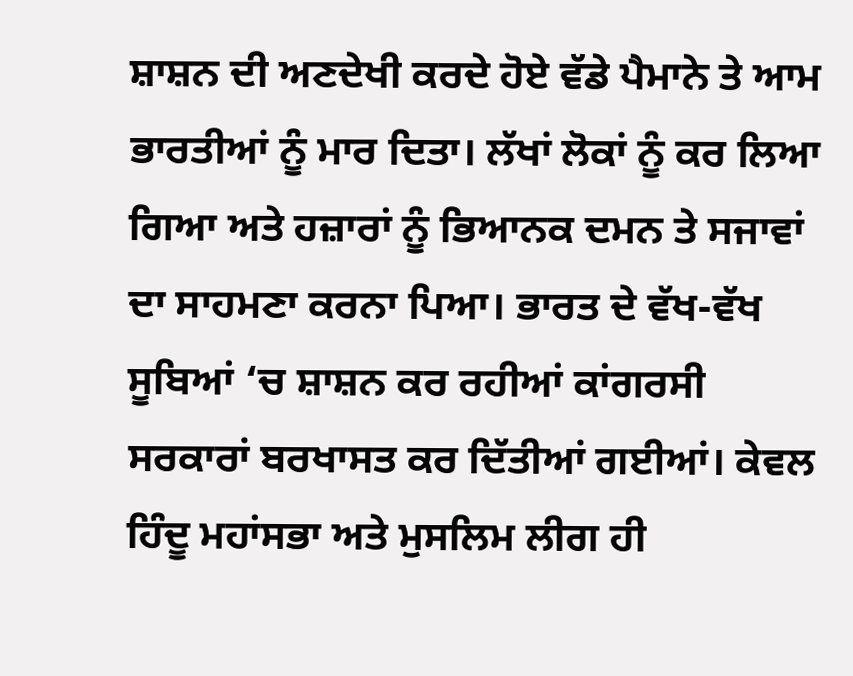ਸ਼ਾਸ਼ਨ ਦੀ ਅਣਦੇਖੀ ਕਰਦੇ ਹੋਏ ਵੱਡੇ ਪੈਮਾਨੇ ਤੇ ਆਮ ਭਾਰਤੀਆਂ ਨੂੰ ਮਾਰ ਦਿਤਾ। ਲੱਖਾਂ ਲੋਕਾਂ ਨੂੰ ਕਰ ਲਿਆ ਗਿਆ ਅਤੇ ਹਜ਼ਾਰਾਂ ਨੂੰ ਭਿਆਨਕ ਦਮਨ ਤੇ ਸਜਾਵਾਂ ਦਾ ਸਾਹਮਣਾ ਕਰਨਾ ਪਿਆ। ਭਾਰਤ ਦੇ ਵੱਖ-ਵੱਖ ਸੂਬਿਆਂ ‘ਚ ਸ਼ਾਸ਼ਨ ਕਰ ਰਹੀਆਂ ਕਾਂਗਰਸੀ ਸਰਕਾਰਾਂ ਬਰਖਾਸਤ ਕਰ ਦਿੱਤੀਆਂ ਗਈਆਂ। ਕੇਵਲ ਹਿੰਦੂ ਮਹਾਂਸਭਾ ਅਤੇ ਮੁਸਲਿਮ ਲੀਗ ਹੀ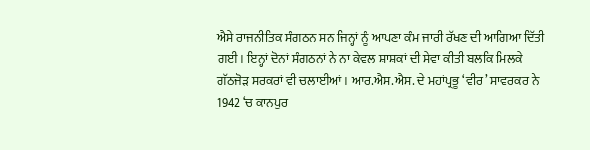ਐਸੇ ਰਾਜਨੀਤਿਕ ਸੰਗਠਨ ਸਨ ਜਿਨ੍ਹਾਂ ਨੂੰ ਆਪਣਾ ਕੰਮ ਜਾਰੀ ਰੱਖਣ ਦੀ ਆਗਿਆ ਦਿੱਤੀ ਗਈ। ਇਨ੍ਹਾਂ ਦੋਨਾਂ ਸੰਗਠਨਾਂ ਨੇ ਨਾ ਕੇਵਲ ਸ਼ਾਸ਼ਕਾਂ ਦੀ ਸੇਵਾ ਕੀਤੀ ਬਲਕਿ ਮਿਲਕੇ ਗੱਠਜੋੜ ਸਰਕਰਾਂ ਵੀ ਚਲਾਈਆਂ। ਆਰ.ਐਸ.ਐਸ. ਦੇ ਮਹਾਂਪ੍ਰਭੂ ‘ਵੀਰ’ ਸਾਵਰਕਰ ਨੇ 1942 ‘ਚ ਕਾਨਪੁਰ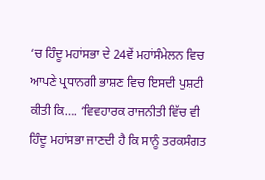‘ਚ ਹਿੰਦੂ ਮਹਾਂਸਭਾ ਦੇ 24ਵੇਂ ਮਹਾਂਸੰਮੇਲਨ ਵਿਚ ਆਪਣੇ ਪ੍ਰਧਾਨਗੀ ਭਾਸ਼ਣ ਵਿਚ ਇਸਦੀ ਪੁਸ਼ਟੀ ਕੀਤੀ ਕਿ…. ‘ਵਿਵਹਾਰਕ ਰਾਜਨੀਤੀ ਵਿੱਚ ਵੀ ਹਿੰਦੂ ਮਹਾਂਸਭਾ ਜਾਣਦੀ ਹੈ ਕਿ ਸਾਨੂੰ ਤਰਕਸੰਗਤ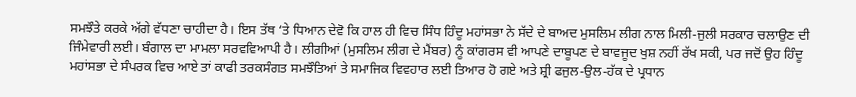ਸਮਝੌਤੇ ਕਰਕੇ ਅੱਗੇ ਵੱਧਣਾ ਚਾਹੀਦਾ ਹੈ। ਇਸ ਤੱਥ ‘ਤੇ ਧਿਆਨ ਦੇਵੋ ਕਿ ਹਾਲ ਹੀ ਵਿਚ ਸਿੰਧ ਹਿੰਦੂ ਮਹਾਂਸਭਾ ਨੇ ਸੱਦੇ ਦੇ ਬਾਅਦ ਮੁਸਲਿਮ ਲੀਗ ਨਾਲ ਮਿਲੀ-ਜੁਲੀ ਸਰਕਾਰ ਚਲਾਉਣ ਦੀ ਜਿੰਮੇਵਾਰੀ ਲਈ। ਬੰਗਾਲ ਦਾ ਮਾਮਲਾ ਸਰਵਵਿਆਪੀ ਹੈ। ਲੀਗੀਆਂ (ਮੁਸਲਿਮ ਲੀਗ ਦੇ ਮੈਂਬਰ) ਨੂੰ ਕਾਂਗਰਸ ਵੀ ਆਪਣੇ ਦਾਬੂਪਣ ਦੇ ਬਾਵਜੂਦ ਖੁਸ਼ ਨਹੀਂ ਰੱਖ ਸਕੀ, ਪਰ ਜਦੋਂ ਉਹ ਹਿੰਦੂ ਮਹਾਂਸਭਾ ਦੇ ਸੰਪਰਕ ਵਿਚ ਆਏ ਤਾਂ ਕਾਫੀ ਤਰਕਸੰਗਤ ਸਮਝੌਤਿਆਂ ਤੇ ਸਮਾਜਿਕ ਵਿਵਹਾਰ ਲਈ ਤਿਆਰ ਹੋ ਗਏ ਅਤੇ ਸ਼੍ਰੀ ਫਜੁਲ-ਉਲ-ਹੱਕ ਦੇ ਪ੍ਰਧਾਨ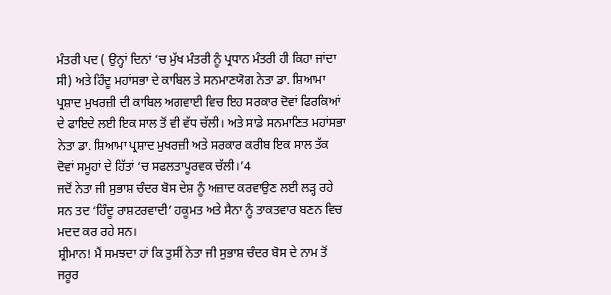ਮੰਤਰੀ ਪਦ ( ਉਨ੍ਹਾਂ ਦਿਨਾਂ ‘ਚ ਮੁੱਖ ਮੰਤਰੀ ਨੂੰ ਪ੍ਰਧਾਨ ਮੰਤਰੀ ਹੀ ਕਿਹਾ ਜਾਂਦਾ ਸੀ) ਅਤੇ ਹਿੰਦੂ ਮਹਾਂਸਭਾ ਦੇ ਕਾਬਿਲ ਤੇ ਸਨਮਾਣਯੋਗ ਨੇਤਾ ਡਾ. ਸ਼ਿਆਮਾ ਪ੍ਰਸ਼ਾਦ ਮੁਖਰਜ਼ੀ ਦੀ ਕਾਬਿਲ ਅਗਵਾਈ ਵਿਚ ਇਹ ਸਰਕਾਰ ਦੋਵਾਂ ਫਿਰਕਿਆਂ ਦੇ ਫਾਇਦੇ ਲਈ ਇਕ ਸਾਲ ਤੋਂ ਵੀ ਵੱਧ ਚੱਲੀ। ਅਤੇ ਸਾਡੇ ਸਨਮਾਣਿਤ ਮਹਾਂਸਭਾ ਨੇਤਾ ਡਾ. ਸ਼ਿਆਮਾ ਪ੍ਰਸ਼ਾਦ ਮੁਖਰਜ਼ੀ ਅਤੇ ਸਰਕਾਰ ਕਰੀਬ ਇਕ ਸਾਲ ਤੱਕ ਦੋਵਾਂ ਸਮੂਹਾਂ ਦੇ ਹਿੱਤਾਂ ‘ਚ ਸਫਲਤਾਪੂਰਵਕ ਚੱਲੀ।’4
ਜਦੋਂ ਨੇਤਾ ਜੀ ਸੁਭਾਸ਼ ਚੰਦਰ ਬੋਸ ਦੇਸ਼ ਨੂੰ ਅਜ਼ਾਦ ਕਰਵਾਉਣ ਲਈ ਲੜ੍ਹ ਰਹੇ ਸਨ ਤਦ ‘ਹਿੰਦੂ ਰਾਸ਼ਟਰਵਾਦੀ’ ਹਕੂਮਤ ਅਤੇ ਸੈਨਾ ਨੂੰ ਤਾਕਤਵਾਰ ਬਣਨ ਵਿਚ ਮਦਦ ਕਰ ਰਹੇ ਸਨ।
ਸ਼੍ਰੀਮਾਨ! ਮੈਂ ਸਮਝਦਾ ਹਾਂ ਕਿ ਤੁਸੀਂ ਨੇਤਾ ਜੀ ਸੁਭਾਸ਼ ਚੰਦਰ ਬੋਸ ਦੇ ਨਾਮ ਤੋਂ ਜਰੂਰ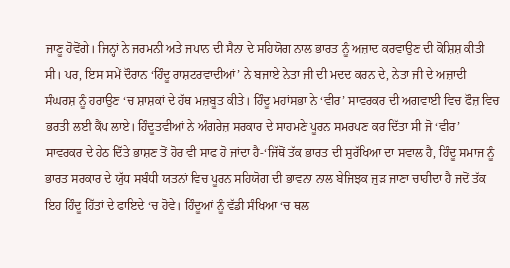ਜਾਣੂ ਹੋਵੋਂਗੇ। ਜਿਨ੍ਹਾਂ ਨੇ ਜਰਮਨੀ ਅਤੇ ਜਪਾਨ ਦੀ ਸੈਨਾ ਦੇ ਸਹਿਯੋਗ ਨਾਲ ਭਾਰਤ ਨੂੰ ਅਜ਼ਾਦ ਕਰਵਾਉਣ ਦੀ ਕੋਸ਼ਿਸ਼ ਕੀਤੀ ਸੀ। ਪਰ, ਇਸ ਸਮੇਂ ਦੌਰਾਨ ‘ਹਿੰਦੂ ਰਾਸ਼ਟਰਵਾਦੀਆਂ’ ਨੇ ਬਜਾਏ ਨੇਤਾ ਜੀ ਦੀ ਮਦਦ ਕਰਨ ਦੇ, ਨੇਤਾ ਜੀ ਦੇ ਅਜ਼ਾਦੀ ਸੰਘਰਸ਼ ਨੂੰ ਹਰਾਉਣ ‘ਚ ਸ਼ਾਸ਼ਕਾਂ ਦੇ ਹੱਥ ਮਜ਼ਬੂਤ ਕੀਤੇ। ਹਿੰਦੂ ਮਹਾਂਸਭਾ ਨੇ ‘ਵੀਰ’ ਸਾਵਰਕਰ ਦੀ ਅਗਵਾਈ ਵਿਚ ਫੌਜ਼ ਵਿਚ ਭਰਤੀ ਲਈ ਕੈਂਪ ਲਾਏ। ਹਿੰਦੂਤਵੀਆਂ ਨੇ ਅੰਗਰੇਜ਼ ਸਰਕਾਰ ਦੇ ਸਾਹਮਣੇ ਪੂਰਨ ਸਮਰਪਣ ਕਰ ਦਿੱਤਾ ਸੀ ਜੋ ‘ਵੀਰ’ ਸਾਵਰਕਰ ਦੇ ਹੇਠ ਦਿੱਤੇ ਭਾਸ਼ਣ ਤੋਂ ਹੋਰ ਵੀ ਸਾਫ ਹੋ ਜਾਂਦਾ ਹੈ-‘ਜਿੱਥੋਂ ਤੱਕ ਭਾਰਤ ਦੀ ਸੁਰੱਖਿਆ ਦਾ ਸਵਾਲ ਹੈ, ਹਿੰਦੂ ਸਮਾਜ ਨੂੰ ਭਾਰਤ ਸਰਕਾਰ ਦੇ ਯੁੱਧ ਸਬੰਧੀ ਯਤਨਾਂ ਵਿਚ ਪੂਰਨ ਸਹਿਯੋਗ ਦੀ ਭਾਵਨਾ ਨਾਲ ਬੇਜਿਝਕ ਜੁੜ ਜਾਣਾ ਚਾਹੀਦਾ ਹੈ ਜਦੋਂ ਤੱਕ ਇਹ ਹਿੰਦੂ ਹਿੱਤਾਂ ਦੇ ਫਾਇਦੇ ‘ਚ ਹੋਵੇ। ਹਿੰਦੂਆਂ ਨੂੰ ਵੱਡੀ ਸੰਖਿਆ ‘ਚ ਥਲ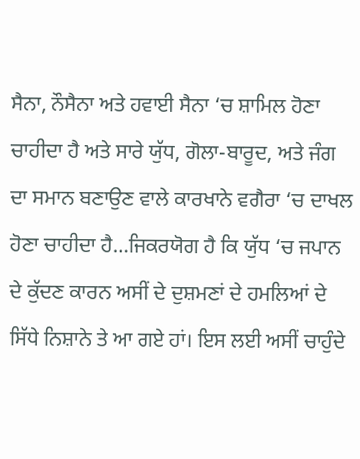ਸੈਨਾ, ਨੌਸੈਨਾ ਅਤੇ ਹਵਾਈ ਸੈਨਾ ‘ਚ ਸ਼ਾਮਿਲ ਹੋਣਾ ਚਾਹੀਦਾ ਹੈ ਅਤੇ ਸਾਰੇ ਯੁੱਧ, ਗੋਲਾ-ਬਾਰੂਦ, ਅਤੇ ਜੰਗ ਦਾ ਸਮਾਨ ਬਣਾਉਣ ਵਾਲੇ ਕਾਰਖਾਨੇ ਵਗੈਰਾ ‘ਚ ਦਾਖਲ ਹੋਣਾ ਚਾਹੀਦਾ ਹੈ…ਜਿਕਰਯੋਗ ਹੈ ਕਿ ਯੁੱਧ ‘ਚ ਜਪਾਨ ਦੇ ਕੁੱਦਣ ਕਾਰਨ ਅਸੀਂ ਦੇ ਦੁਸ਼ਮਣਾਂ ਦੇ ਹਮਲਿਆਂ ਦੇ ਸਿੱਧੇ ਨਿਸ਼ਾਨੇ ਤੇ ਆ ਗਏ ਹਾਂ। ਇਸ ਲਈ ਅਸੀਂ ਚਾਹੁੰਦੇ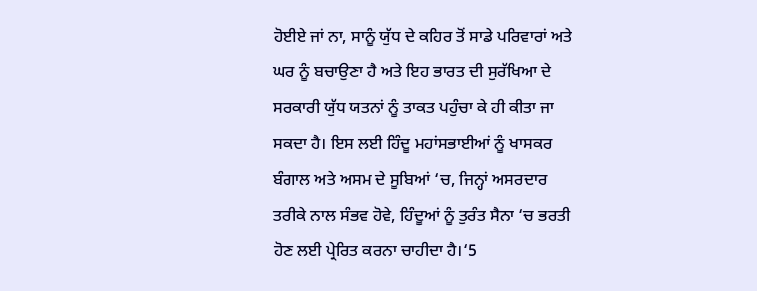ਹੋਈਏ ਜਾਂ ਨਾ, ਸਾਨੂੰ ਯੁੱਧ ਦੇ ਕਹਿਰ ਤੋਂ ਸਾਡੇ ਪਰਿਵਾਰਾਂ ਅਤੇ ਘਰ ਨੂੰ ਬਚਾਉਣਾ ਹੈ ਅਤੇ ਇਹ ਭਾਰਤ ਦੀ ਸੁਰੱਖਿਆ ਦੇ ਸਰਕਾਰੀ ਯੁੱਧ ਯਤਨਾਂ ਨੂੰ ਤਾਕਤ ਪਹੁੰਚਾ ਕੇ ਹੀ ਕੀਤਾ ਜਾ ਸਕਦਾ ਹੈ। ਇਸ ਲਈ ਹਿੰਦੂ ਮਹਾਂਸਭਾਈਆਂ ਨੂੰ ਖਾਸਕਰ ਬੰਗਾਲ ਅਤੇ ਅਸਮ ਦੇ ਸੂਬਿਆਂ ‘ਚ, ਜਿਨ੍ਹਾਂ ਅਸਰਦਾਰ ਤਰੀਕੇ ਨਾਲ ਸੰਭਵ ਹੋਵੇ, ਹਿੰਦੂਆਂ ਨੂੰ ਤੁਰੰਤ ਸੈਨਾ ‘ਚ ਭਰਤੀ ਹੋਣ ਲਈ ਪ੍ਰੇਰਿਤ ਕਰਨਾ ਚਾਹੀਦਾ ਹੈ।‘5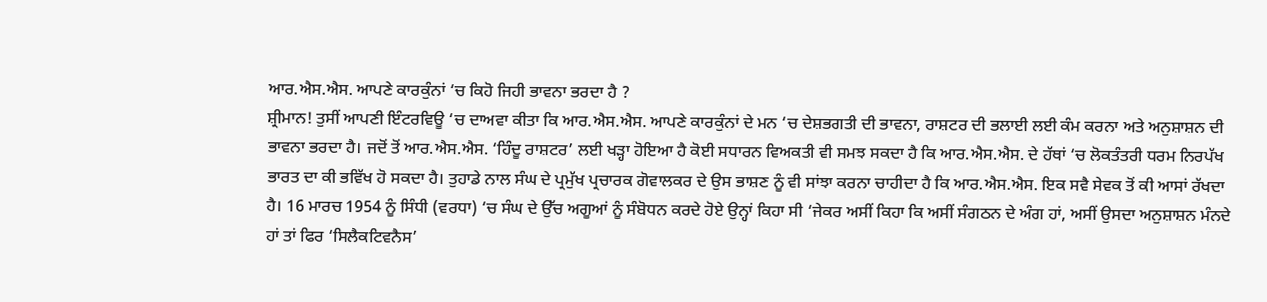ਆਰ.ਐਸ.ਐਸ. ਆਪਣੇ ਕਾਰਕੁੰਨਾਂ ‘ਚ ਕਿਹੋ ਜਿਹੀ ਭਾਵਨਾ ਭਰਦਾ ਹੈ ?
ਸ਼੍ਰੀਮਾਨ! ਤੁਸੀਂ ਆਪਣੀ ਇੰਟਰਵਿਊ ‘ਚ ਦਾਅਵਾ ਕੀਤਾ ਕਿ ਆਰ.ਐਸ.ਐਸ. ਆਪਣੇ ਕਾਰਕੁੰਨਾਂ ਦੇ ਮਨ ‘ਚ ਦੇਸ਼ਭਗਤੀ ਦੀ ਭਾਵਨਾ, ਰਾਸ਼ਟਰ ਦੀ ਭਲਾਈ ਲਈ ਕੰਮ ਕਰਨਾ ਅਤੇ ਅਨੁਸ਼ਾਸ਼ਨ ਦੀ ਭਾਵਨਾ ਭਰਦਾ ਹੈ। ਜਦੋਂ ਤੋਂ ਆਰ.ਐਸ.ਐਸ. ‘ਹਿੰਦੂ ਰਾਸ਼ਟਰ’ ਲਈ ਖੜ੍ਹਾ ਹੋਇਆ ਹੈ ਕੋਈ ਸਧਾਰਨ ਵਿਅਕਤੀ ਵੀ ਸਮਝ ਸਕਦਾ ਹੈ ਕਿ ਆਰ.ਐਸ.ਐਸ. ਦੇ ਹੱਥਾਂ ‘ਚ ਲੋਕਤੰਤਰੀ ਧਰਮ ਨਿਰਪੱਖ ਭਾਰਤ ਦਾ ਕੀ ਭਵਿੱਖ ਹੋ ਸਕਦਾ ਹੈ। ਤੁਹਾਡੇ ਨਾਲ ਸੰਘ ਦੇ ਪ੍ਰਮੁੱਖ ਪ੍ਰਚਾਰਕ ਗੋਵਾਲਕਰ ਦੇ ਉਸ ਭਾਸ਼ਣ ਨੂੰ ਵੀ ਸਾਂਝਾ ਕਰਨਾ ਚਾਹੀਦਾ ਹੈ ਕਿ ਆਰ.ਐਸ.ਐਸ. ਇਕ ਸਵੈ ਸੇਵਕ ਤੋਂ ਕੀ ਆਸਾਂ ਰੱਖਦਾ ਹੈ। 16 ਮਾਰਚ 1954 ਨੂੰ ਸਿੰਧੀ (ਵਰਧਾ) ‘ਚ ਸੰਘ ਦੇ ਉੱਚ ਅਗੂਆਂ ਨੂੰ ਸੰਬੋਧਨ ਕਰਦੇ ਹੋਏ ਉਨ੍ਹਾਂ ਕਿਹਾ ਸੀ ‘ਜੇਕਰ ਅਸੀਂ ਕਿਹਾ ਕਿ ਅਸੀਂ ਸੰਗਠਨ ਦੇ ਅੰਗ ਹਾਂ, ਅਸੀਂ ਉਸਦਾ ਅਨੁਸ਼ਾਸ਼ਨ ਮੰਨਦੇ ਹਾਂ ਤਾਂ ਫਿਰ ‘ਸਿਲੈਕਟਿਵਨੈਸ’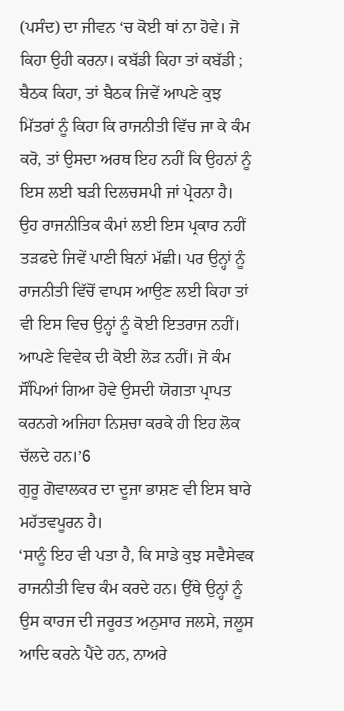(ਪਸੰਦ) ਦਾ ਜੀਵਨ ‘ਚ ਕੋਈ ਥਾਂ ਨਾ ਹੋਵੇ। ਜੋ ਕਿਹਾ ਉਹੀ ਕਰਨਾ। ਕਬੱਡੀ ਕਿਹਾ ਤਾਂ ਕਬੱਡੀ ; ਬੈਠਕ ਕਿਹਾ, ਤਾਂ ਬੈਠਕ ਜਿਵੇਂ ਆਪਣੇ ਕੁਝ ਮਿੱਤਰਾਂ ਨੂੰ ਕਿਹਾ ਕਿ ਰਾਜਨੀਤੀ ਵਿੱਚ ਜਾ ਕੇ ਕੰਮ ਕਰੋ, ਤਾਂ ਉਸਦਾ ਅਰਥ ਇਹ ਨਹੀਂ ਕਿ ਉਹਨਾਂ ਨੂੰ ਇਸ ਲਈ ਬੜੀ ਦਿਲਚਸਪੀ ਜਾਂ ਪ੍ਰੇਰਨਾ ਹੈ। ਉਹ ਰਾਜਨੀਤਿਕ ਕੰਮਾਂ ਲਈ ਇਸ ਪ੍ਰਕਾਰ ਨਹੀਂ ਤੜਫਦੇ ਜਿਵੇਂ ਪਾਣੀ ਬਿਨਾਂ ਮੱਛੀ। ਪਰ ਉਨ੍ਹਾਂ ਨੂੰ ਰਾਜਨੀਤੀ ਵਿੱਚੋਂ ਵਾਪਸ ਆਉਣ ਲਈ ਕਿਹਾ ਤਾਂ ਵੀ ਇਸ ਵਿਚ ਉਨ੍ਹਾਂ ਨੂੰ ਕੋਈ ਇਤਰਾਜ ਨਹੀਂ। ਆਪਣੇ ਵਿਵੇਕ ਦੀ ਕੋਈ ਲੋੜ ਨਹੀਂ। ਜੋ ਕੰਮ ਸੌਂਪਿਆਂ ਗਿਆ ਹੋਵੇ ਉਸਦੀ ਯੋਗਤਾ ਪ੍ਰਾਪਤ ਕਰਨਗੇ ਅਜਿਹਾ ਨਿਸ਼ਚਾ ਕਰਕੇ ਹੀ ਇਹ ਲੋਕ ਚੱਲਦੇ ਹਨ।’6
ਗੁਰੂ ਗੋਵਾਲਕਰ ਦਾ ਦੂਜਾ ਭਾਸ਼ਣ ਵੀ ਇਸ ਬਾਰੇ ਮਹੱਤਵਪੂਰਨ ਹੈ।
‘ਸਾਨੂੰ ਇਹ ਵੀ ਪਤਾ ਹੈ, ਕਿ ਸਾਡੇ ਕੁਝ ਸਵੈਸੇਵਕ ਰਾਜਨੀਤੀ ਵਿਚ ਕੰਮ ਕਰਦੇ ਹਨ। ਉੱਥੇ ਉਨ੍ਹਾਂ ਨੂੰ ਉਸ ਕਾਰਜ ਦੀ ਜਰੂਰਤ ਅਨੁਸਾਰ ਜਲਸੇ, ਜਲੂਸ ਆਦਿ ਕਰਨੇ ਪੈਂਦੇ ਹਨ, ਨਾਅਰੇ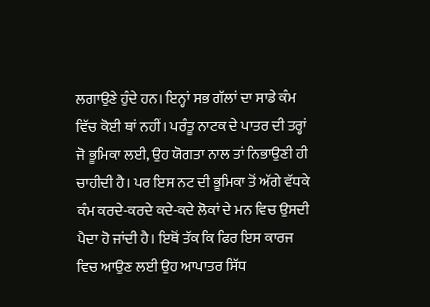ਲਗਾਉਣੇ ਹੁੰਦੇ ਹਨ। ਇਨ੍ਹਾਂ ਸਭ ਗੱਲਾਂ ਦਾ ਸਾਡੇ ਕੰਮ ਵਿੱਚ ਕੋਈ ਥਾਂ ਨਹੀਂ। ਪਰੰਤੂ ਨਾਟਕ ਦੇ ਪਾਤਰ ਦੀ ਤਰ੍ਹਾਂ ਜੋ ਭੂਮਿਕਾ ਲਈ, ਉਹ ਯੋਗਤਾ ਨਾਲ ਤਾਂ ਨਿਭਾਉਣੀ ਹੀ ਚਾਹੀਦੀ ਹੈ। ਪਰ ਇਸ ਨਟ ਦੀ ਭੂਮਿਕਾ ਤੋਂ ਅੱਗੇ ਵੱਧਕੇ ਕੰਮ ਕਰਦੇ-ਕਰਦੇ ਕਦੇ-ਕਦੇ ਲੋਕਾਂ ਦੇ ਮਨ ਵਿਚ ਉਸਦੀ ਪੈਦਾ ਹੋ ਜਾਂਦੀ ਹੈ। ਇਥੋਂ ਤੱਕ ਕਿ ਫਿਰ ਇਸ ਕਾਰਜ ਵਿਚ ਆਉਣ ਲਈ ਉਹ ਆਪਾਤਰ ਸਿੱਧ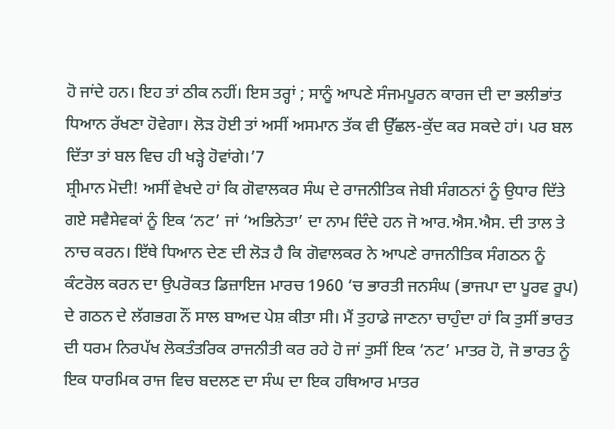ਹੋ ਜਾਂਦੇ ਹਨ। ਇਹ ਤਾਂ ਠੀਕ ਨਹੀਂ। ਇਸ ਤਰ੍ਹਾਂ ; ਸਾਨੂੰ ਆਪਣੇ ਸੰਜਮਪੂਰਨ ਕਾਰਜ ਦੀ ਦਾ ਭਲੀਭਾਂਤ ਧਿਆਨ ਰੱਖਣਾ ਹੋਵੇਗਾ। ਲੋੜ ਹੋਈ ਤਾਂ ਅਸੀਂ ਅਸਮਾਨ ਤੱਕ ਵੀ ਉੱਛਲ-ਕੁੱਦ ਕਰ ਸਕਦੇ ਹਾਂ। ਪਰ ਬਲ ਦਿੱਤਾ ਤਾਂ ਬਲ ਵਿਚ ਹੀ ਖੜ੍ਹੇ ਹੋਵਾਂਗੇ।’7
ਸ਼੍ਰੀਮਾਨ ਮੋਦੀ! ਅਸੀਂ ਵੇਖਦੇ ਹਾਂ ਕਿ ਗੋਵਾਲਕਰ ਸੰਘ ਦੇ ਰਾਜਨੀਤਿਕ ਜੇਬੀ ਸੰਗਠਨਾਂ ਨੂੰ ਉਧਾਰ ਦਿੱਤੇ ਗਏ ਸਵੈਸੇਵਕਾਂ ਨੂੰ ਇਕ ‘ਨਟ’ ਜਾਂ ‘ਅਭਿਨੇਤਾ’ ਦਾ ਨਾਮ ਦਿੰਦੇ ਹਨ ਜੋ ਆਰ.ਐਸ.ਐਸ. ਦੀ ਤਾਲ ਤੇ ਨਾਚ ਕਰਨ। ਇੱਥੇ ਧਿਆਨ ਦੇਣ ਦੀ ਲੋੜ ਹੈ ਕਿ ਗੋਵਾਲਕਰ ਨੇ ਆਪਣੇ ਰਾਜਨੀਤਿਕ ਸੰਗਠਨ ਨੂੰ ਕੰਟਰੋਲ ਕਰਨ ਦਾ ਉਪਰੋਕਤ ਡਿਜ਼ਾਇਜ ਮਾਰਚ 1960 ‘ਚ ਭਾਰਤੀ ਜਨਸੰਘ (ਭਾਜਪਾ ਦਾ ਪੂਰਵ ਰੂਪ) ਦੇ ਗਠਨ ਦੇ ਲੱਗਭਗ ਨੌਂ ਸਾਲ ਬਾਅਦ ਪੇਸ਼ ਕੀਤਾ ਸੀ। ਮੈਂ ਤੁਹਾਡੇ ਜਾਣਨਾ ਚਾਹੁੰਦਾ ਹਾਂ ਕਿ ਤੁਸੀਂ ਭਾਰਤ ਦੀ ਧਰਮ ਨਿਰਪੱਖ ਲੋਕਤੰਤਰਿਕ ਰਾਜਨੀਤੀ ਕਰ ਰਹੇ ਹੋ ਜਾਂ ਤੁਸੀਂ ਇਕ ‘ਨਟ’ ਮਾਤਰ ਹੋ, ਜੋ ਭਾਰਤ ਨੂੰ ਇਕ ਧਾਰਮਿਕ ਰਾਜ ਵਿਚ ਬਦਲਣ ਦਾ ਸੰਘ ਦਾ ਇਕ ਹਥਿਆਰ ਮਾਤਰ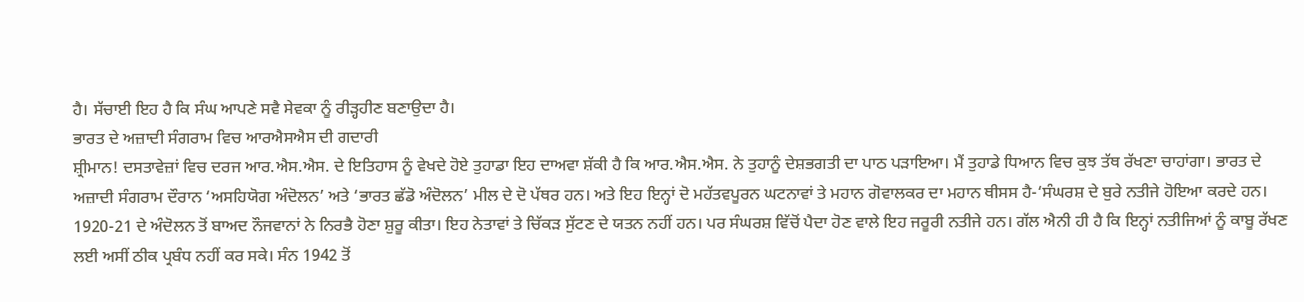ਹੈ। ਸੱਚਾਈ ਇਹ ਹੈ ਕਿ ਸੰਘ ਆਪਣੇ ਸਵੈ ਸੇਵਕਾ ਨੂੰ ਰੀੜ੍ਹਹੀਣ ਬਣਾਉਦਾ ਹੈ।
ਭਾਰਤ ਦੇ ਅਜ਼ਾਦੀ ਸੰਗਰਾਮ ਵਿਚ ਆਰਐਸਐਸ ਦੀ ਗਦਾਰੀ
ਸ਼੍ਰੀਮਾਨ! ਦਸਤਾਵੇਜ਼ਾਂ ਵਿਚ ਦਰਜ ਆਰ.ਐਸ.ਐਸ. ਦੇ ਇਤਿਹਾਸ ਨੂੰ ਵੇਖਦੇ ਹੋਏ ਤੁਹਾਡਾ ਇਹ ਦਾਅਵਾ ਸ਼ੱਕੀ ਹੈ ਕਿ ਆਰ.ਐਸ.ਐਸ. ਨੇ ਤੁਹਾਨੂੰ ਦੇਸ਼ਭਗਤੀ ਦਾ ਪਾਠ ਪੜਾਇਆ। ਮੈਂ ਤੁਹਾਡੇ ਧਿਆਨ ਵਿਚ ਕੁਝ ਤੱਥ ਰੱਖਣਾ ਚਾਹਾਂਗਾ। ਭਾਰਤ ਦੇ ਅਜ਼ਾਦੀ ਸੰਗਰਾਮ ਦੌਰਾਨ ‘ਅਸਹਿਯੋਗ ਅੰਦੋਲਨ’ ਅਤੇ ‘ਭਾਰਤ ਛੱਡੋ ਅੰਦੋਲਨ’ ਮੀਲ ਦੇ ਦੋ ਪੱਥਰ ਹਨ। ਅਤੇ ਇਹ ਇਨ੍ਹਾਂ ਦੋ ਮਹੱਤਵਪੂਰਨ ਘਟਨਾਵਾਂ ਤੇ ਮਹਾਨ ਗੋਵਾਲਕਰ ਦਾ ਮਹਾਨ ਥੀਸਸ ਹੈ-‘ਸੰਘਰਸ਼ ਦੇ ਬੁਰੇ ਨਤੀਜੇ ਹੋਇਆ ਕਰਦੇ ਹਨ। 1920-21 ਦੇ ਅੰਦੋਲਨ ਤੋਂ ਬਾਅਦ ਨੌਜਵਾਨਾਂ ਨੇ ਨਿਰਭੈ ਹੋਣਾ ਸ਼ੁਰੂ ਕੀਤਾ। ਇਹ ਨੇਤਾਵਾਂ ਤੇ ਚਿੱਕੜ ਸੁੱਟਣ ਦੇ ਯਤਨ ਨਹੀਂ ਹਨ। ਪਰ ਸੰਘਰਸ਼ ਵਿੱਚੋਂ ਪੈਦਾ ਹੋਣ ਵਾਲੇ ਇਹ ਜਰੂਰੀ ਨਤੀਜੇ ਹਨ। ਗੱਲ ਐਨੀ ਹੀ ਹੈ ਕਿ ਇਨ੍ਹਾਂ ਨਤੀਜਿਆਂ ਨੂੰ ਕਾਬੂ ਰੱਖਣ ਲਈ ਅਸੀਂ ਠੀਕ ਪ੍ਰਬੰਧ ਨਹੀਂ ਕਰ ਸਕੇ। ਸੰਨ 1942 ਤੋਂ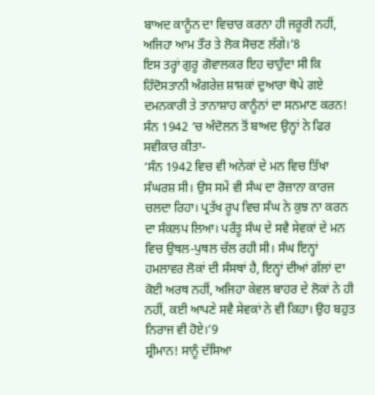ਬਾਅਦ ਕਾਨੂੰਨ ਦਾ ਵਿਚਾਰ ਕਰਨਾ ਹੀ ਜਰੂਰੀ ਨਹੀਂ, ਅਜਿਹਾ ਆਮ ਤੌਰ ਤੇ ਲੋਕ ਸੋਚਣ ਲੱਗੇ।’8
ਇਸ ਤਰ੍ਹਾਂ ਗੁਰੂ ਗੋਵਾਲਕਰ ਇਹ ਚਾਹੁੰਦਾ ਸੀ ਕਿ ਹਿੰਦੋਸਤਾਨੀ ਅੰਗਰੇਜ਼ ਸ਼ਾਸ਼ਕਾਂ ਦੁਆਰਾ ਥੋਪੇ ਗਏ ਦਮਨਕਾਰੀ ਤੇ ਤਾਨਾਸ਼ਾਹ ਕਾਨੂੰਨਾਂ ਦਾ ਸਨਮਾਣ ਕਰਨ! ਸੰਨ 1942 ‘ਚ ਅੰਦੋਲਨ ਤੋਂ ਬਾਅਦ ਉਨ੍ਹਾਂ ਨੇ ਫਿਰ ਸਵੀਕਾਰ ਕੀਤਾ-
‘ਸੰਨ 1942 ਵਿਚ ਵੀ ਅਨੇਕਾਂ ਦੇ ਮਨ ਵਿਚ ਤਿੱਖਾ ਸੰਘਰਸ਼ ਸੀ। ਉਸ ਸਮੇਂ ਵੀ ਸੰਘ ਦਾ ਰੋਜ਼ਾਨਾ ਕਾਰਜ ਚਲਦਾ ਰਿਹਾ। ਪ੍ਰਤੱਖ ਰੂਪ ਵਿਚ ਸੰਘ ਨੇ ਕੁਝ ਨਾ ਕਰਨ ਦਾ ਸੰਕਲਪ ਲਿਆ। ਪਰੰਤੂ ਸੰਘ ਦੇ ਸਵੈ ਸੇਵਕਾਂ ਦੇ ਮਨ ਵਿਚ ਉਥਲ-ਪੁਥਲ ਚੱਲ ਰਹੀ ਸੀ। ਸੰਘ ਇਨ੍ਹਾਂ ਹਮਲਾਵਰ ਲੋਕਾਂ ਦੀ ਸੰਸਥਾਂ ਹੈ, ਇਨ੍ਹਾਂ ਦੀਆਂ ਗੱਲਾਂ ਦਾ ਕੋਈ ਅਰਥ ਨਹੀਂ, ਅਜਿਹਾ ਕੇਵਲ ਬਾਹਰ ਦੇ ਲੋਕਾਂ ਨੇ ਹੀ ਨਹੀਂ, ਕਈ ਆਪਣੇ ਸਵੈ ਸੇਵਕਾਂ ਨੇ ਵੀ ਕਿਹਾ। ਉਹ ਬਹੁਤ ਨਿਰਾਜ ਵੀ ਹੋਏ।’9
ਸ਼੍ਰੀਮਾਨ! ਸਾਨੂੰ ਦੱਸਿਆ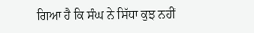ਗਿਆ ਹੈ ਕਿ ਸੰਘ ਨੇ ਸਿੱਧਾ ਕੁਝ ਨਹੀਂ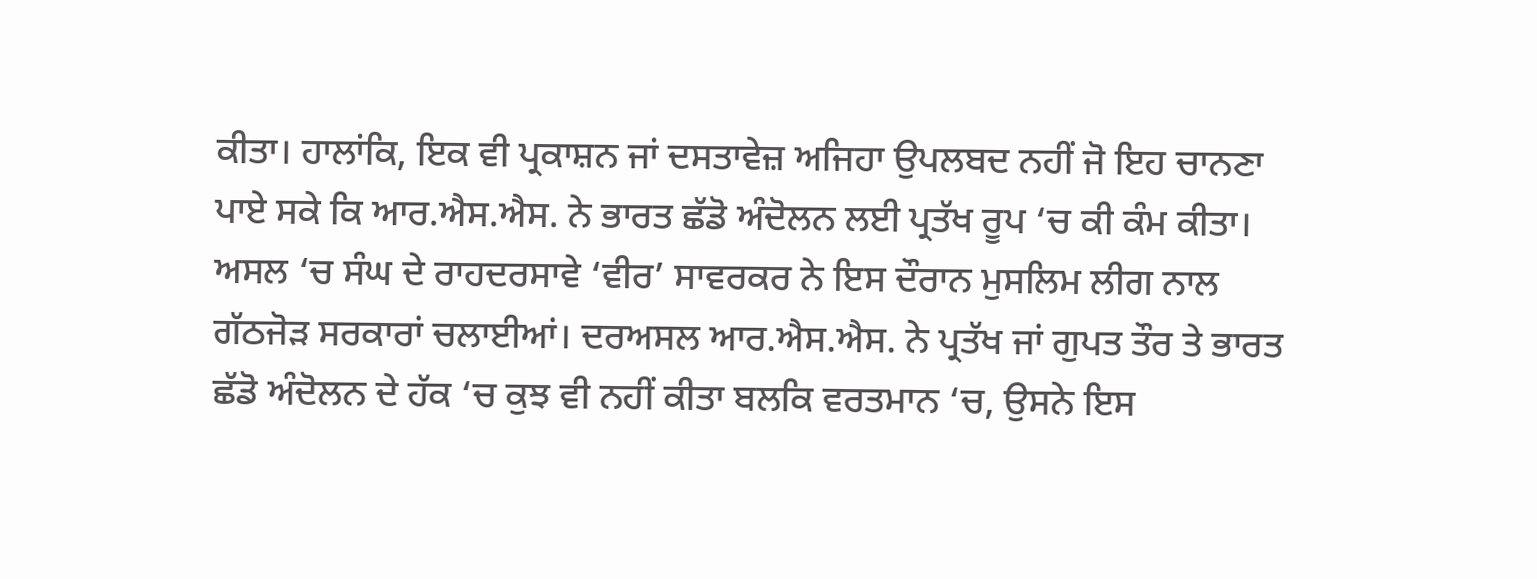ਕੀਤਾ। ਹਾਲਾਂਕਿ, ਇਕ ਵੀ ਪ੍ਰਕਾਸ਼ਨ ਜਾਂ ਦਸਤਾਵੇਜ਼ ਅਜਿਹਾ ਉਪਲਬਦ ਨਹੀਂ ਜੋ ਇਹ ਚਾਨਣਾ ਪਾਏ ਸਕੇ ਕਿ ਆਰ.ਐਸ.ਐਸ. ਨੇ ਭਾਰਤ ਛੱਡੋ ਅੰਦੋਲਨ ਲਈ ਪ੍ਰਤੱਖ ਰੂਪ ‘ਚ ਕੀ ਕੰਮ ਕੀਤਾ। ਅਸਲ ‘ਚ ਸੰਘ ਦੇ ਰਾਹਦਰਸਾਵੇ ‘ਵੀਰ’ ਸਾਵਰਕਰ ਨੇ ਇਸ ਦੌਰਾਨ ਮੁਸਲਿਮ ਲੀਗ ਨਾਲ ਗੱਠਜੋੜ ਸਰਕਾਰਾਂ ਚਲਾਈਆਂ। ਦਰਅਸਲ ਆਰ.ਐਸ.ਐਸ. ਨੇ ਪ੍ਰਤੱਖ ਜਾਂ ਗੁਪਤ ਤੌਰ ਤੇ ਭਾਰਤ ਛੱਡੋ ਅੰਦੋਲਨ ਦੇ ਹੱਕ ‘ਚ ਕੁਝ ਵੀ ਨਹੀਂ ਕੀਤਾ ਬਲਕਿ ਵਰਤਮਾਨ ‘ਚ, ਉਸਨੇ ਇਸ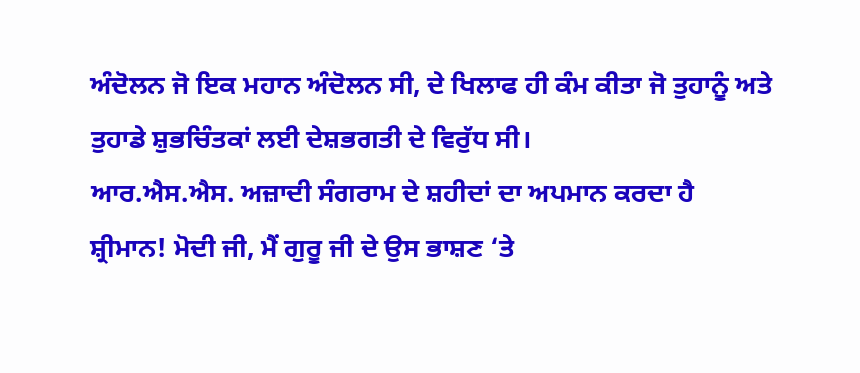ਅੰਦੋਲਨ ਜੋ ਇਕ ਮਹਾਨ ਅੰਦੋਲਨ ਸੀ, ਦੇ ਖਿਲਾਫ ਹੀ ਕੰਮ ਕੀਤਾ ਜੋ ਤੁਹਾਨੂੰ ਅਤੇ ਤੁਹਾਡੇ ਸ਼ੁਭਚਿੰਤਕਾਂ ਲਈ ਦੇਸ਼ਭਗਤੀ ਦੇ ਵਿਰੁੱਧ ਸੀ।
ਆਰ.ਐਸ.ਐਸ. ਅਜ਼ਾਦੀ ਸੰਗਰਾਮ ਦੇ ਸ਼ਹੀਦਾਂ ਦਾ ਅਪਮਾਨ ਕਰਦਾ ਹੈ
ਸ਼੍ਰੀਮਾਨ! ਮੋਦੀ ਜੀ, ਮੈਂ ਗੁਰੂ ਜੀ ਦੇ ਉਸ ਭਾਸ਼ਣ ‘ਤੇ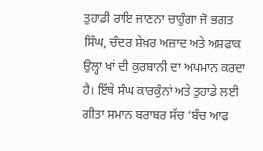ਤੁਹਾਡੀ ਰਾਇ ਜਾਣਨਾ ਚਾਹੁੰਗਾ ਜੋ ਭਗਤ ਸਿੰਘ, ਚੰਦਰ ਸ਼ੇਖ਼ਰ ਅਜ਼ਾਦ ਅਤੇ ਅਸ਼ਫਾਕ ਉਲ੍ਹਾ ਖਾਂ ਦੀ ਕੁਰਬਾਨੀ ਦਾ ਅਪਮਾਨ ਕਰਦਾ ਹੈ। ਇੱਥੇ ਸੰਘ ਕਾਰਕੁੰਨਾਂ ਅਤੇ ਤੁਹਾਡੇ ਲਈ ਗੀਤਾ ਸਮਾਨ ਬਰਾਬਰ ਸੱਚ ‘ਬੰਚ ਆਫ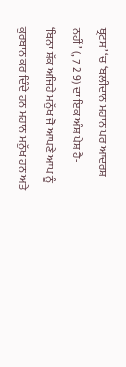ਥ੍ਰਟਸ’ ‘ਚ ‘ਬਲੀਦਾਨ ਮਹਾਨ ਪਰ ਆਦਰਸ਼ ਨਹੀਂ’ (, 7 2 9) ਦਾ ਇਕ ਅੰਸ਼ ਪੇਸ਼ ਹੈ-
‘ਬਿਨਾ ਸ਼ੱਕ ਅਜਿਹੇ ਮਨੁੱਖ ਜੋ ਆਪਣੇ ਆਪ ਨੂੰ ਕੁਰਬਾਨ ਕਰ ਦਿੰਦੇ ਹਨ ਮਹਾਨ ਮਨੁੱਖ ਹਨ ਅਤੇ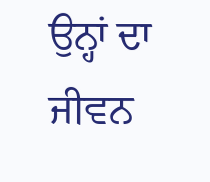ਉਨ੍ਹਾਂ ਦਾ ਜੀਵਨ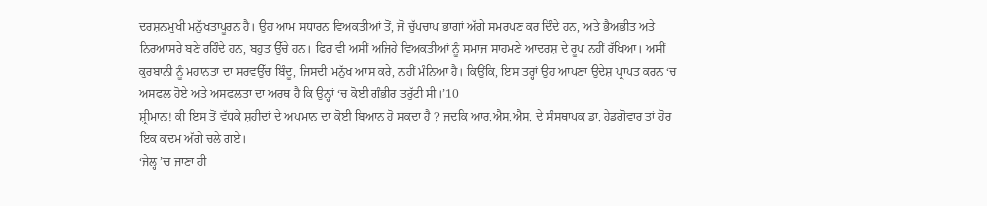ਦਰਸ਼ਨਮੁਖੀ ਮਨੁੱਖਤਾਪੂਰਨ ਹੈ। ਉਹ ਆਮ ਸਧਾਰਨ ਵਿਅਕਤੀਆਂ ਤੋਂ, ਜੋ ਚੁੱਪਚਾਪ ਭਾਗਾਂ ਅੱਗੇ ਸਮਰਪਣ ਕਰ ਦਿੰਦੇ ਹਨ, ਅਤੇ ਭੈਅਭੀਤ ਅਤੇ ਨਿਰਆਸਰੇ ਬਣੇ ਰਹਿੰਦੇ ਹਨ, ਬਹੁਤ ਉੱਚੇ ਹਨ। ਫਿਰ ਵੀ ਅਸੀਂ ਅਜਿਹੇ ਵਿਅਕਤੀਆਂ ਨੂੰ ਸਮਾਜ ਸਾਹਮਣੇ ਆਦਰਸ਼ ਦੇ ਰੂਪ ਨਹੀਂ ਰੱਖਿਆ। ਅਸੀਂ ਕੁਰਬਾਨੀ ਨੂੰ ਮਹਾਨਤਾ ਦਾ ਸਰਵਉੱਚ ਬਿੰਦੂ, ਜਿਸਦੀ ਮਨੁੱਖ ਆਸ ਕਰੇ, ਨਹੀਂ ਮੰਨਿਆ ਹੈ। ਕਿਉਂਕਿ, ਇਸ ਤਰ੍ਹਾਂ ਉਹ ਆਪਣਾ ਉਦੇਸ਼ ਪ੍ਰਾਪਤ ਕਰਨ ‘ਚ ਅਸਫਲ ਹੋਏ ਅਤੇ ਅਸਫਲਤਾ ਦਾ ਅਰਥ ਹੈ ਕਿ ਉਨ੍ਹਾਂ ‘ਚ ਕੋਈ ਗੰਭੀਰ ਤਰੁੱਟੀ ਸੀ।’10
ਸ਼੍ਰੀਮਾਨ! ਕੀ ਇਸ ਤੋਂ ਵੱਧਕੇ ਸ਼ਹੀਦਾਂ ਦੇ ਅਪਮਾਨ ਦਾ ਕੋਈ ਬਿਆਨ ਹੋ ਸਕਦਾ ਹੈ ? ਜਦਕਿ ਆਰ.ਐਸ.ਐਸ. ਦੇ ਸੰਸਥਾਪਕ ਡਾ. ਹੇਡਗੋਵਾਰ ਤਾਂ ਹੋਰ ਇਕ ਕਦਮ ਅੱਗੇ ਚਲੇ ਗਏ।
‘ਜੇਲ੍ਹ ’ਚ ਜਾਣਾ ਹੀ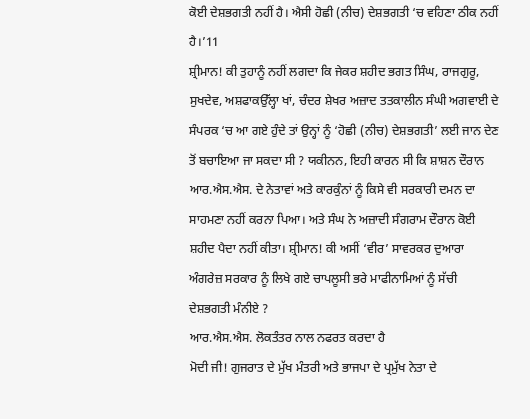ਕੋਈ ਦੇਸ਼ਭਗਤੀ ਨਹੀਂ ਹੈ। ਐਸੀ ਹੋਛੀ (ਨੀਚ) ਦੇਸ਼ਭਗਤੀ ‘ਚ ਵਹਿਣਾ ਠੀਕ ਨਹੀਂ ਹੈ।’11
ਸ਼੍ਰੀਮਾਨ! ਕੀ ਤੁਹਾਨੂੰ ਨਹੀਂ ਲਗਦਾ ਕਿ ਜੇਕਰ ਸ਼ਹੀਦ ਭਗਤ ਸਿੰਘ, ਰਾਜਗੁਰੂ, ਸੁਖਦੇਵ, ਅਸ਼ਫਾਕਉੱਲ੍ਹਾ ਖਾਂ, ਚੰਦਰ ਸ਼ੇਖਰ ਅਜ਼ਾਦ ਤਤਕਾਲੀਨ ਸੰਘੀ ਅਗਵਾਈ ਦੇ ਸੰਪਰਕ ‘ਚ ਆ ਗਏ ਹੁੰਦੇ ਤਾਂ ਉਨ੍ਹਾਂ ਨੂੰ ‘ਹੋਛੀ (ਨੀਚ) ਦੇਸ਼ਭਗਤੀ’ ਲਈ ਜਾਨ ਦੇਣ ਤੋਂ ਬਚਾਇਆ ਜਾ ਸਕਦਾ ਸੀ ? ਯਕੀਨਨ, ਇਹੀ ਕਾਰਨ ਸੀ ਕਿ ਸ਼ਾਸ਼ਨ ਦੌਰਾਨ ਆਰ.ਐਸ.ਐਸ. ਦੇ ਨੇਤਾਵਾਂ ਅਤੇ ਕਾਰਕੁੰਨਾਂ ਨੂੰ ਕਿਸੇ ਵੀ ਸਰਕਾਰੀ ਦਮਨ ਦਾ ਸਾਹਮਣਾ ਨਹੀਂ ਕਰਨਾ ਪਿਆ। ਅਤੇ ਸੰਘ ਨੇ ਅਜ਼ਾਦੀ ਸੰਗਰਾਮ ਦੌਰਾਨ ਕੋਈ ਸ਼ਹੀਦ ਪੈਦਾ ਨਹੀਂ ਕੀਤਾ। ਸ਼੍ਰੀਮਾਨ! ਕੀ ਅਸੀਂ ‘ਵੀਰ’ ਸਾਵਰਕਰ ਦੁਆਰਾ ਅੰਗਰੇਜ਼ ਸਰਕਾਰ ਨੂੰ ਲਿਖੇ ਗਏ ਚਾਪਲੂਸੀ ਭਰੇ ਮਾਫੀਨਾਮਿਆਂ ਨੂੰ ਸੱਚੀ ਦੇਸ਼ਭਗਤੀ ਮੰਨੀਏ ?
ਆਰ.ਐਸ.ਐਸ. ਲੋਕਤੰਤਰ ਨਾਲ ਨਫਰਤ ਕਰਦਾ ਹੈ
ਮੋਦੀ ਜੀ! ਗੁਜਰਾਤ ਦੇ ਮੁੱਖ ਮੰਤਰੀ ਅਤੇ ਭਾਜਪਾ ਦੇ ਪ੍ਰਮੁੱਖ ਨੇਤਾ ਦੇ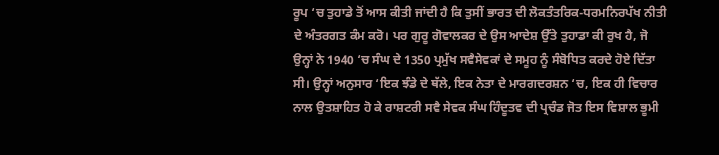ਰੂਪ ‘ਚ ਤੁਹਾਡੇ ਤੋਂ ਆਸ ਕੀਤੀ ਜਾਂਦੀ ਹੈ ਕਿ ਤੁਸੀਂ ਭਾਰਤ ਦੀ ਲੋਕਤੰਤਰਿਕ-ਧਰਮਨਿਰਪੱਖ ਨੀਤੀ ਦੇ ਅੰਤਰਗਤ ਕੰਮ ਕਰੋ। ਪਰ ਗੁਰੂ ਗੋਵਾਲਕਰ ਦੇ ਉਸ ਆਦੇਸ਼ ਉੱਤੇ ਤੁਹਾਡਾ ਕੀ ਰੁਖ ਹੈ, ਜੋ ਉਨ੍ਹਾਂ ਨੇ 1940 ‘ਚ ਸੰਘ ਦੇ 1350 ਪ੍ਰਮੁੱਖ ਸਵੈਸੇਵਕਾਂ ਦੇ ਸਮੂਹ ਨੂੰ ਸੰਬੋਧਿਤ ਕਰਦੇ ਹੋਏ ਦਿੱਤਾ ਸੀ। ਉਨ੍ਹਾਂ ਅਨੁਸਾਰ ‘ਇਕ ਝੰਡੇ ਦੇ ਥੱਲੇ, ਇਕ ਨੇਤਾ ਦੇ ਮਾਰਗਦਰਸ਼ਨ ‘ਚ, ਇਕ ਹੀ ਵਿਚਾਰ ਨਾਲ ਉਤਸ਼ਾਹਿਤ ਹੋ ਕੇ ਰਾਸ਼ਟਰੀ ਸਵੈ ਸੇਵਕ ਸੰਘ ਹਿੰਦੂਤਵ ਦੀ ਪ੍ਰਚੰਡ ਜੋਤ ਇਸ ਵਿਸ਼ਾਲ ਭੂਮੀ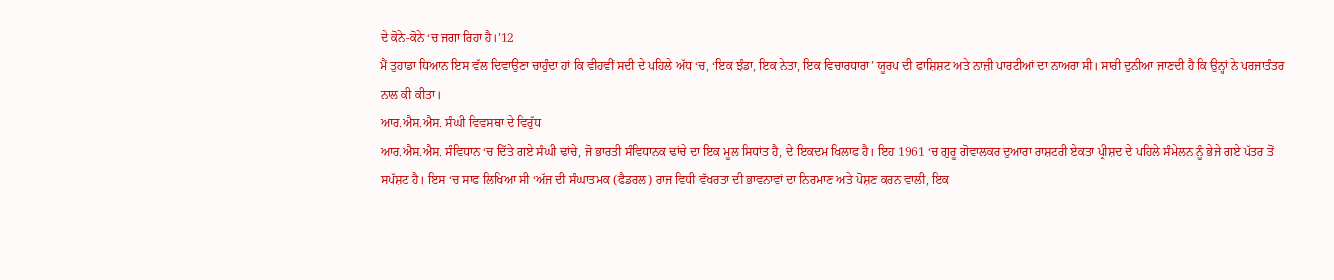ਦੇ ਕੋਨੇ-ਕੋਨੇ ‘ਚ ਜਗਾ ਰਿਹਾ ਹੈ।’12
ਮੈਂ ਤੁਹਾਡਾ ਧਿਆਨ ਇਸ ਵੱਲ ਦਿਵਾਉਣਾ ਚਾਹੁੰਦਾ ਹਾਂ ਕਿ ਵੀਹਵੀਂ ਸਦੀ ਦੇ ਪਹਿਲੇ ਅੱਧ ‘ਚ, ‘ਇਕ ਝੰਡਾ, ਇਕ ਨੇਤਾ, ਇਕ ਵਿਚਾਰਧਾਰਾ’ ਯੂਰਪ ਦੀ ਫਾਸ਼ਿਸ਼ਟ ਅਤੇ ਨਾਜ਼ੀ ਪਾਰਟੀਆਂ ਦਾ ਨਾਅਰਾ ਸੀ। ਸਾਰੀ ਦੁਨੀਆ ਜਾਣਦੀ ਹੈ ਕਿ ਉਨ੍ਹਾਂ ਨੇ ਪਰਜਾਤੰਤਰ ਨਾਲ ਕੀ ਕੀਤਾ।
ਆਰ.ਐਸ.ਐਸ. ਸੰਘੀ ਵਿਵਸਥਾ ਦੇ ਵਿਰੁੱਧ
ਆਰ.ਐਸ.ਐਸ. ਸੰਵਿਧਾਨ ‘ਚ ਦਿੱਤੇ ਗਏ ਸੰਘੀ ਢਾਂਚੇ, ਜੋ ਭਾਰਤੀ ਸੰਵਿਧਾਨਕ ਢਾਂਚੇ ਦਾ ਇਕ ਮੂਲ ਸਿਧਾਂਤ ਹੈ, ਦੇ ਇਕਦਮ ਖਿਲਾਫ ਹੈ। ਇਹ 1961 ‘ਚ ਗੁਰੂ ਗੋਵਾਲਕਰ ਦੁਆਰਾ ਰਾਸ਼ਟਰੀ ਏਕਤਾ ਪ੍ਰੀਸ਼ਦ ਦੇ ਪਹਿਲੇ ਸੰਮੇਲਨ ਨੂੰ ਭੇਜੇ ਗਏ ਪੱਤਰ ਤੋਂ ਸਪੱਸ਼ਟ ਹੈ। ਇਸ ‘ਚ ਸਾਫ ਲਿਖਿਆ ਸੀ ‘ਅੱਜ ਦੀ ਸੰਘਾਤਮਕ (ਫੈਡਰਲ) ਰਾਜ ਵਿਧੀ ਵੱਖਰਤਾ ਦੀ ਭਾਵਨਾਵਾਂ ਦਾ ਨਿਰਮਾਣ ਅਤੇ ਪੋਸ਼ਣ ਕਰਨ ਵਾਲੀ, ਇਕ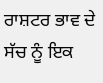ਰਾਸ਼ਟਰ ਭਾਵ ਦੇ ਸੱਚ ਨੂੰ ਇਕ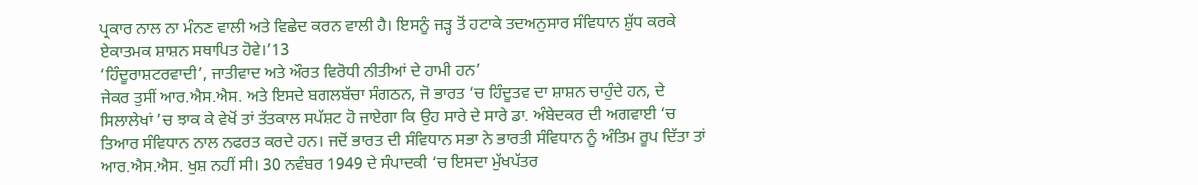ਪ੍ਰਕਾਰ ਨਾਲ ਨਾ ਮੰਨਣ ਵਾਲੀ ਅਤੇ ਵਿਛੇਦ ਕਰਨ ਵਾਲੀ ਹੈ। ਇਸਨੂੰ ਜੜ੍ਹ ਤੋਂ ਹਟਾਕੇ ਤਦਅਨੁਸਾਰ ਸੰਵਿਧਾਨ ਸ਼ੁੱਧ ਕਰਕੇ ਏਕਾਤਮਕ ਸ਼ਾਸ਼ਨ ਸਥਾਪਿਤ ਹੋਵੇ।’13
‘ਹਿੰਦੂਰਾਸ਼ਟਰਵਾਦੀ’, ਜਾਤੀਵਾਦ ਅਤੇ ਔਰਤ ਵਿਰੋਧੀ ਨੀਤੀਆਂ ਦੇ ਹਾਮੀ ਹਨ’
ਜੇਕਰ ਤੁਸੀਂ ਆਰ.ਐਸ.ਐਸ. ਅਤੇ ਇਸਦੇ ਬਗਲਬੱਚਾ ਸੰਗਠਨ, ਜੋ ਭਾਰਤ ‘ਚ ਹਿੰਦੂਤਵ ਦਾ ਸ਼ਾਸ਼ਨ ਚਾਹੁੰਦੇ ਹਨ, ਦੇ ਸਿਲਾਲੇਖਾਂ ’ਚ ਝਾਕ ਕੇ ਵੇਖੋਂ ਤਾਂ ਤੱਤਕਾਲ ਸਪੱਸ਼ਟ ਹੋ ਜਾਏਗਾ ਕਿ ਉਹ ਸਾਰੇ ਦੇ ਸਾਰੇ ਡਾ. ਅੰਬੇਦਕਰ ਦੀ ਅਗਵਾਈ ‘ਚ ਤਿਆਰ ਸੰਵਿਧਾਨ ਨਾਲ ਨਫਰਤ ਕਰਦੇ ਹਨ। ਜਦੋਂ ਭਾਰਤ ਦੀ ਸੰਵਿਧਾਨ ਸਭਾ ਨੇ ਭਾਰਤੀ ਸੰਵਿਧਾਨ ਨੂੰ ਅੰਤਿਮ ਰੂਪ ਦਿੱਤਾ ਤਾਂ ਆਰ.ਐਸ.ਐਸ. ਖੁਸ਼ ਨਹੀਂ ਸੀ। 30 ਨਵੰਬਰ 1949 ਦੇ ਸੰਪਾਦਕੀ ‘ਚ ਇਸਦਾ ਮੁੱਖਪੱਤਰ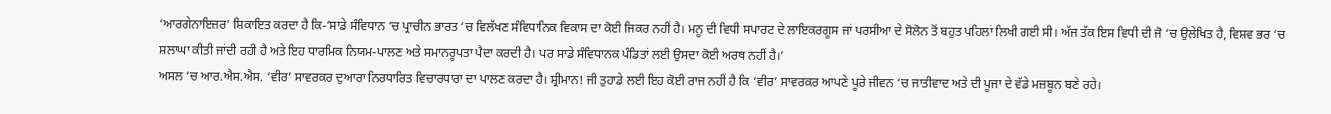‘ਆਰਗੇਨਾਇਜ਼ਰ’ ਸ਼ਿਕਾਇਤ ਕਰਦਾ ਹੈ ਕਿ-‘ਸਾਡੇ ਸੰਵਿਧਾਨ ‘ਚ ਪ੍ਰਾਚੀਨ ਭਾਰਤ ‘ਚ ਵਿਲੱਖਣ ਸੰਵਿਧਾਨਿਕ ਵਿਕਾਸ ਦਾ ਕੋਈ ਜਿਕਰ ਨਹੀਂ ਹੈ। ਮਨੂ ਦੀ ਵਿਧੀ ਸਪਾਰਟ ਦੇ ਲਾਇਕਰਗੂਸ ਜਾਂ ਪਰਸੀਆ ਦੇ ਸੋਲੋਨ ਤੋਂ ਬਹੁਤ ਪਹਿਲਾਂ ਲਿਖੀ ਗਈ ਸੀ। ਅੱਜ ਤੱਕ ਇਸ ਵਿਧੀ ਦੀ ਜੋ ‘ਚ ਉਲੇਖਿਤ ਹੈ, ਵਿਸ਼ਵ ਭਰ ‘ਚ ਸ਼ਲਾਘਾ ਕੀਤੀ ਜਾਂਦੀ ਰਹੀ ਹੈ ਅਤੇ ਇਹ ਧਾਰਮਿਕ ਨਿਯਮ-ਪਾਲਣ ਅਤੇ ਸਮਾਨਰੂਪਤਾ ਪੈਦਾ ਕਰਦੀ ਹੈ। ਪਰ ਸਾਡੇ ਸੰਵਿਧਾਨਕ ਪੰਡਿਤਾਂ ਲਈ ਉਸਦਾ ਕੋਈ ਅਰਥ ਨਹੀਂ ਹੈ।’
ਅਸਲ ‘ਚ ਆਰ.ਐਸ.ਐਸ. ‘ਵੀਰ’ ਸਾਵਰਕਰ ਦੁਆਰਾ ਨਿਰਧਾਰਿਤ ਵਿਚਾਰਧਾਰਾ ਦਾ ਪਾਲਣ ਕਰਦਾ ਹੈ। ਸ਼੍ਰੀਮਾਨ! ਜੀ ਤੁਹਾਡੇ ਲਈ ਇਹ ਕੋਈ ਰਾਜ ਨਹੀਂ ਹੈ ਕਿ ‘ਵੀਰ’ ਸਾਵਰਕਰ ਆਪਣੇ ਪੂਰੇ ਜੀਵਨ ‘ਚ ਜਾਤੀਵਾਦ ਅਤੇ ਦੀ ਪੂਜਾ ਦੇ ਵੱਡੇ ਮਜ਼ਬੂਨ ਬਣੇ ਰਹੇ।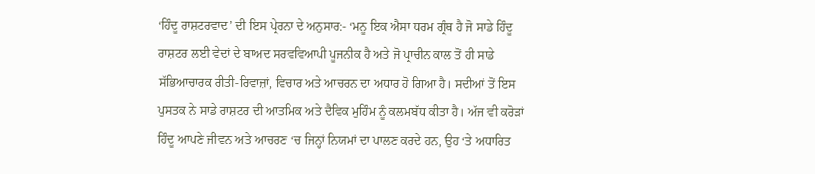‘ਹਿੰਦੂ ਰਾਸ਼ਟਰਵਾਦ’ ਦੀ ਇਸ ਪ੍ਰੇਰਨਾ ਦੇ ਅਨੁਸਾਰ:- ‘ਮਨੂ ਇਕ ਐਸਾ ਧਰਮ ਗ੍ਰੰਥ ਹੈ ਜੋ ਸਾਡੇ ਹਿੰਦੂ ਰਾਸ਼ਟਰ ਲਈ ਵੇਦਾਂ ਦੇ ਬਾਅਦ ਸਰਵਵਿਆਪੀ ਪੂਜਨੀਕ ਹੈ ਅਤੇ ਜੋ ਪ੍ਰਾਚੀਨ ਕਾਲ ਤੋਂ ਹੀ ਸਾਡੇ ਸੱਭਿਆਚਾਰਕ ਰੀਤੀ-ਰਿਵਾਜ਼ਾਂ, ਵਿਚਾਰ ਅਤੇ ਆਚਰਨ ਦਾ ਅਧਾਰ ਹੋ ਗਿਆ ਹੈ। ਸਦੀਆਂ ਤੋਂ ਇਸ ਪੁਸਤਕ ਨੇ ਸਾਡੇ ਰਾਸ਼ਟਰ ਦੀ ਆਤਮਿਕ ਅਤੇ ਦੈਵਿਕ ਮੁਹਿੰਮ ਨੂੰ ਕਲਮਬੱਧ ਕੀਤਾ ਹੈ। ਅੱਜ ਵੀ ਕਰੋੜਾਂ ਹਿੰਦੂ ਆਪਣੇ ਜੀਵਨ ਅਤੇ ਆਚਰਣ ‘ਚ ਜਿਨ੍ਹਾਂ ਨਿਯਮਾਂ ਦਾ ਪਾਲਣ ਕਰਦੇ ਹਨ, ਉਹ ‘ਤੇ ਅਧਾਰਿਤ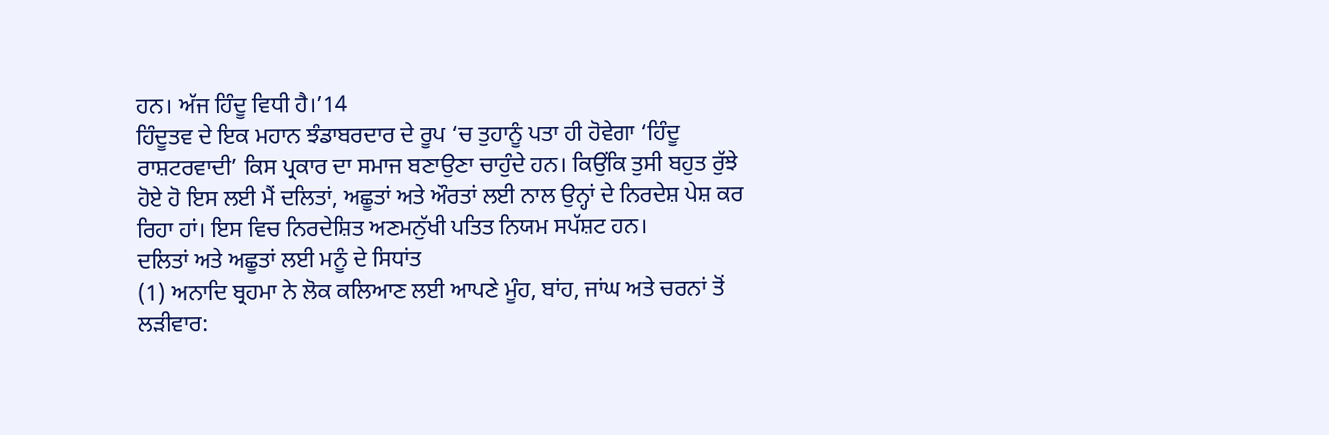ਹਨ। ਅੱਜ ਹਿੰਦੂ ਵਿਧੀ ਹੈ।’14
ਹਿੰਦੂਤਵ ਦੇ ਇਕ ਮਹਾਨ ਝੰਡਾਬਰਦਾਰ ਦੇ ਰੂਪ ‘ਚ ਤੁਹਾਨੂੰ ਪਤਾ ਹੀ ਹੋਵੇਗਾ ‘ਹਿੰਦੂ ਰਾਸ਼ਟਰਵਾਦੀ’ ਕਿਸ ਪ੍ਰਕਾਰ ਦਾ ਸਮਾਜ ਬਣਾਉਣਾ ਚਾਹੁੰਦੇ ਹਨ। ਕਿਉਂਕਿ ਤੁਸੀ ਬਹੁਤ ਰੁੱਝੇ ਹੋਏ ਹੋ ਇਸ ਲਈ ਮੈਂ ਦਲਿਤਾਂ, ਅਛੂਤਾਂ ਅਤੇ ਔਰਤਾਂ ਲਈ ਨਾਲ ਉਨ੍ਹਾਂ ਦੇ ਨਿਰਦੇਸ਼ ਪੇਸ਼ ਕਰ ਰਿਹਾ ਹਾਂ। ਇਸ ਵਿਚ ਨਿਰਦੇਸ਼ਿਤ ਅਣਮਨੁੱਖੀ ਪਤਿਤ ਨਿਯਮ ਸਪੱਸ਼ਟ ਹਨ।
ਦਲਿਤਾਂ ਅਤੇ ਅਛੂਤਾਂ ਲਈ ਮਨੂੰ ਦੇ ਸਿਧਾਂਤ
(1) ਅਨਾਦਿ ਬ੍ਰਹਮਾ ਨੇ ਲੋਕ ਕਲਿਆਣ ਲਈ ਆਪਣੇ ਮੂੰਹ, ਬਾਂਹ, ਜਾਂਘ ਅਤੇ ਚਰਨਾਂ ਤੋਂ ਲੜੀਵਾਰ: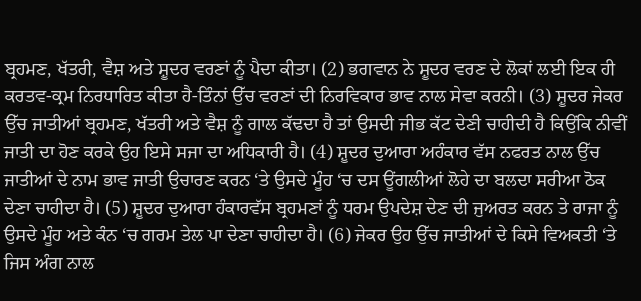ਬ੍ਰਹਮਣ, ਖੱਤਰੀ, ਵੈਸ਼ ਅਤੇ ਸ਼ੂਦਰ ਵਰਣਾਂ ਨੂੰ ਪੈਦਾ ਕੀਤਾ। (2) ਭਗਵਾਨ ਨੇ ਸ਼ੂਦਰ ਵਰਣ ਦੇ ਲੋਕਾਂ ਲਈ ਇਕ ਹੀ ਕਰਤਵ-ਕ੍ਰਮ ਨਿਰਧਾਰਿਤ ਕੀਤਾ ਹੈ-ਤਿੰਨਾਂ ਉੱਚ ਵਰਣਾਂ ਦੀ ਨਿਰਵਿਕਾਰ ਭਾਵ ਨਾਲ ਸੇਵਾ ਕਰਨੀ। (3) ਸ਼ੂਦਰ ਜੇਕਰ ਉੱਚ ਜਾਤੀਆਂ ਬ੍ਰਹਮਣ, ਖੱਤਰੀ ਅਤੇ ਵੈਸ਼ ਨੂੰ ਗਾਲ ਕੱਢਦਾ ਹੈ ਤਾਂ ਉਸਦੀ ਜੀਭ ਕੱਟ ਦੇਣੀ ਚਾਹੀਦੀ ਹੈ ਕਿਉਂਕਿ ਨੀਵੀਂ ਜਾਤੀ ਦਾ ਹੋਣ ਕਰਕੇ ਉਹ ਇਸੇ ਸਜਾ ਦਾ ਅਧਿਕਾਰੀ ਹੈ। (4) ਸ਼ੂਦਰ ਦੁਆਰਾ ਅਹੰਕਾਰ ਵੱਸ ਨਫਰਤ ਨਾਲ ਉੱਚ ਜਾਤੀਆਂ ਦੇ ਨਾਮ ਭਾਵ ਜਾਤੀ ਉਚਾਰਣ ਕਰਨ ‘ਤੇ ਉਸਦੇ ਮੂੰਹ ‘ਚ ਦਸ ਊਂਗਲੀਆਂ ਲੋਹੇ ਦਾ ਬਲਦਾ ਸਰੀਆ ਠੋਕ ਦੇਣਾ ਚਾਹੀਦਾ ਹੈ। (5) ਸ਼ੂਦਰ ਦੁਆਰਾ ਹੰਕਾਰਵੱਸ ਬ੍ਰਹਮਣਾਂ ਨੂੰ ਧਰਮ ਉਪਦੇਸ਼ ਦੇਣ ਦੀ ਜੁਅਰਤ ਕਰਨ ਤੇ ਰਾਜਾ ਨੂੰ ਉਸਦੇ ਮੂੰਹ ਅਤੇ ਕੰਨ ‘ਚ ਗਰਮ ਤੇਲ ਪਾ ਦੇਣਾ ਚਾਹੀਦਾ ਹੈ। (6) ਜੇਕਰ ਉਹ ਉੱਚ ਜਾਤੀਆਂ ਦੇ ਕਿਸੇ ਵਿਅਕਤੀ ‘ਤੇ ਜਿਸ ਅੰਗ ਨਾਲ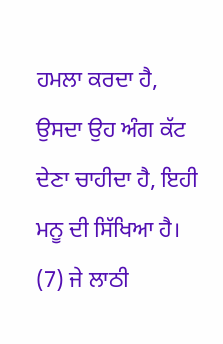ਹਮਲਾ ਕਰਦਾ ਹੈ, ਉਸਦਾ ਉਹ ਅੰਗ ਕੱਟ ਦੇਣਾ ਚਾਹੀਦਾ ਹੈ, ਇਹੀ ਮਨੂ ਦੀ ਸਿੱਖਿਆ ਹੈ। (7) ਜੇ ਲਾਠੀ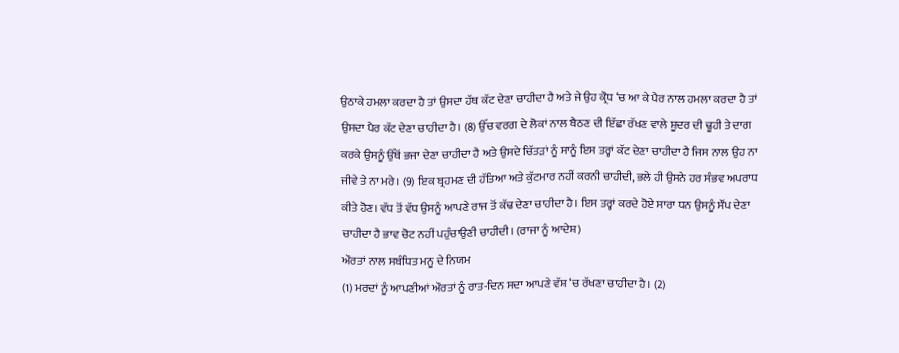ਉਠਾਕੇ ਹਮਲਾ ਕਰਦਾ ਹੈ ਤਾਂ ਉਸਦਾ ਹੱਥ ਕੱਟ ਦੇਣਾ ਚਾਹੀਦਾ ਹੈ ਅਤੇ ਜੇ ਉਹ ਕ੍ਰੋਧ ‘ਚ ਆ ਕੇ ਪੈਰ ਨਾਲ ਹਮਲਾ ਕਰਦਾ ਹੈ ਤਾਂ ਉਸਦਾ ਪੈਰ ਕੱਟ ਦੇਣਾ ਚਾਹੀਦਾ ਹੈ। (8) ਉੱਚ ਵਰਗ ਦੇ ਲੋਕਾਂ ਨਾਲ ਬੈਠਣ ਦੀ ਇੱਛਾ ਰੱਖਣ ਵਾਲੇ ਸ਼ੂਦਰ ਦੀ ਢੂਹੀ ਤੇ ਦਾਗ ਕਰਕੇ ਉਸਨੂੰ ਉੱਥੋਂ ਭਜਾ ਦੇਣਾ ਚਾਹੀਦਾ ਹੈ ਅਤੇ ਉਸਦੇ ਚਿੱਤੜਾਂ ਨੂੰ ਸਾਨੂੰ ਇਸ ਤਰ੍ਹਾਂ ਕੱਟ ਦੇਣਾ ਚਾਹੀਦਾ ਹੈ ਜਿਸ ਨਾਲ ਉਹ ਨਾ ਜੀਵੇ ਤੇ ਨਾ ਮਰੇ। (9) ਇਕ ਬ੍ਰਹਮਣ ਦੀ ਹੱਤਿਆ ਅਤੇ ਕੁੱਟਮਾਰ ਨਹੀਂ ਕਰਨੀ ਚਾਹੀਦੀ, ਭਲੇ ਹੀ ਉਸਨੇ ਹਰ ਸੰਭਵ ਅਪਰਾਧ ਕੀਤੇ ਹੋਣ। ਵੱਧ ਤੋਂ ਵੱਧ ਉਸਨੂੰ ਆਪਣੇ ਰਾਜ ਤੋਂ ਕੱਢ ਦੇਣਾ ਚਾਹੀਦਾ ਹੈ। ਇਸ ਤਰ੍ਹਾਂ ਕਰਦੇ ਹੋਏ ਸਾਰਾ ਧਨ ਉਸਨੂੰ ਸੌਂਪ ਦੇਣਾ ਚਾਹੀਦਾ ਹੈ ਭਾਵ ਚੋਟ ਨਹੀਂ ਪਹੁੰਚਾਉਣੀ ਚਾਹੀਦੀ। (ਰਾਜਾ ਨੂੰ ਆਦੇਸ਼)
ਔਰਤਾਂ ਨਾਲ ਸਬੰਧਿਤ ਮਨੂ ਦੇ ਨਿਯਮ
(1) ਮਰਦਾਂ ਨੂੰ ਆਪਣੀਆਂ ਔਰਤਾਂ ਨੂੰ ਰਾਤ-ਦਿਨ ਸਦਾ ਆਪਣੇ ਵੱਸ਼ ‘ਚ ਰੱਖਣਾ ਚਾਹੀਦਾ ਹੈ। (2)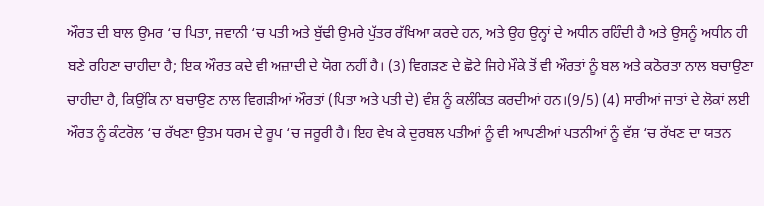ਔਰਤ ਦੀ ਬਾਲ ਉਮਰ ‘ਚ ਪਿਤਾ, ਜਵਾਨੀ ‘ਚ ਪਤੀ ਅਤੇ ਬੁੱਢੀ ਉਮਰੇ ਪੁੱਤਰ ਰੱਖਿਆ ਕਰਦੇ ਹਨ, ਅਤੇ ਉਹ ਉਨ੍ਹਾਂ ਦੇ ਅਧੀਨ ਰਹਿੰਦੀ ਹੈ ਅਤੇ ਉਸਨੂੰ ਅਧੀਨ ਹੀ ਬਣੇ ਰਹਿਣਾ ਚਾਹੀਦਾ ਹੈ; ਇਕ ਔਰਤ ਕਦੇ ਵੀ ਅਜ਼ਾਦੀ ਦੇ ਯੋਗ ਨਹੀਂ ਹੈ। (3) ਵਿਗੜਣ ਦੇ ਛੋਟੇ ਜਿਹੇ ਮੌਕੇ ਤੋਂ ਵੀ ਔਰਤਾਂ ਨੂੰ ਬਲ ਅਤੇ ਕਠੋਰਤਾ ਨਾਲ ਬਚਾਉਣਾ ਚਾਹੀਦਾ ਹੈ, ਕਿਉਂਕਿ ਨਾ ਬਚਾਉਣ ਨਾਲ ਵਿਗੜੀਆਂ ਔਰਤਾਂ (ਪਿਤਾ ਅਤੇ ਪਤੀ ਦੇ) ਵੰਸ਼ ਨੂੰ ਕਲੰਕਿਤ ਕਰਦੀਆਂ ਹਨ।(9/5) (4) ਸਾਰੀਆਂ ਜਾਤਾਂ ਦੇ ਲੋਕਾਂ ਲਈ ਔਰਤ ਨੂੰ ਕੰਟਰੋਲ ‘ਚ ਰੱਖਣਾ ਉਤਮ ਧਰਮ ਦੇ ਰੂਪ ‘ਚ ਜਰੂਰੀ ਹੈ। ਇਹ ਵੇਖ ਕੇ ਦੁਰਬਲ ਪਤੀਆਂ ਨੂੰ ਵੀ ਆਪਣੀਆਂ ਪਤਨੀਆਂ ਨੂੰ ਵੱਸ਼ ‘ਚ ਰੱਖਣ ਦਾ ਯਤਨ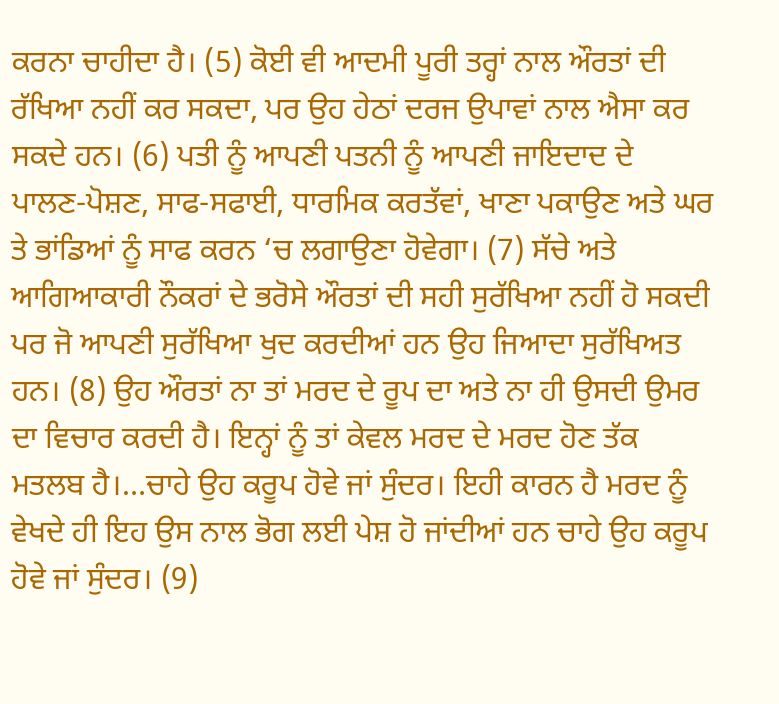ਕਰਨਾ ਚਾਹੀਦਾ ਹੈ। (5) ਕੋਈ ਵੀ ਆਦਮੀ ਪੂਰੀ ਤਰ੍ਹਾਂ ਨਾਲ ਔਰਤਾਂ ਦੀ ਰੱਖਿਆ ਨਹੀਂ ਕਰ ਸਕਦਾ, ਪਰ ਉਹ ਹੇਠਾਂ ਦਰਜ ਉਪਾਵਾਂ ਨਾਲ ਐਸਾ ਕਰ ਸਕਦੇ ਹਨ। (6) ਪਤੀ ਨੂੰ ਆਪਣੀ ਪਤਨੀ ਨੂੰ ਆਪਣੀ ਜਾਇਦਾਦ ਦੇ ਪਾਲਣ-ਪੋਸ਼ਣ, ਸਾਫ-ਸਫਾਈ, ਧਾਰਮਿਕ ਕਰਤੱਵਾਂ, ਖਾਣਾ ਪਕਾਉਣ ਅਤੇ ਘਰ ਤੇ ਭਾਂਡਿਆਂ ਨੂੰ ਸਾਫ ਕਰਨ ‘ਚ ਲਗਾਉਣਾ ਹੋਵੇਗਾ। (7) ਸੱਚੇ ਅਤੇ ਆਗਿਆਕਾਰੀ ਨੌਕਰਾਂ ਦੇ ਭਰੋਸੇ ਔਰਤਾਂ ਦੀ ਸਹੀ ਸੁਰੱਖਿਆ ਨਹੀਂ ਹੋ ਸਕਦੀ ਪਰ ਜੋ ਆਪਣੀ ਸੁਰੱਖਿਆ ਖੁਦ ਕਰਦੀਆਂ ਹਨ ਉਹ ਜਿਆਦਾ ਸੁਰੱਖਿਅਤ ਹਨ। (8) ਉਹ ਔਰਤਾਂ ਨਾ ਤਾਂ ਮਰਦ ਦੇ ਰੂਪ ਦਾ ਅਤੇ ਨਾ ਹੀ ਉਸਦੀ ਉਮਰ ਦਾ ਵਿਚਾਰ ਕਰਦੀ ਹੈ। ਇਨ੍ਹਾਂ ਨੂੰ ਤਾਂ ਕੇਵਲ ਮਰਦ ਦੇ ਮਰਦ ਹੋਣ ਤੱਕ ਮਤਲਬ ਹੈ।…ਚਾਹੇ ਉਹ ਕਰੂਪ ਹੋਵੇ ਜਾਂ ਸੁੰਦਰ। ਇਹੀ ਕਾਰਨ ਹੈ ਮਰਦ ਨੂੰ ਵੇਖਦੇ ਹੀ ਇਹ ਉਸ ਨਾਲ ਭੋਗ ਲਈ ਪੇਸ਼ ਹੋ ਜਾਂਦੀਆਂ ਹਨ ਚਾਹੇ ਉਹ ਕਰੂਪ ਹੋਵੇ ਜਾਂ ਸੁੰਦਰ। (9)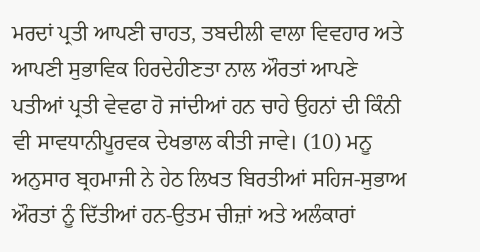ਮਰਦਾਂ ਪ੍ਰਤੀ ਆਪਣੀ ਚਾਹਤ, ਤਬਦੀਲੀ ਵਾਲਾ ਵਿਵਹਾਰ ਅਤੇ ਆਪਣੀ ਸੁਭਾਵਿਕ ਹਿਰਦੇਹੀਣਤਾ ਨਾਲ ਔਰਤਾਂ ਆਪਣੇ ਪਤੀਆਂ ਪ੍ਰਤੀ ਵੇਵਫਾ ਹੋ ਜਾਂਦੀਆਂ ਹਨ ਚਾਹੇ ਉਹਨਾਂ ਦੀ ਕਿੰਨੀ ਵੀ ਸਾਵਧਾਨੀਪੂਰਵਕ ਦੇਖਭਾਲ ਕੀਤੀ ਜਾਵੇ। (10) ਮਨੂ ਅਨੁਸਾਰ ਬ੍ਰਹਮਾਜੀ ਨੇ ਹੇਠ ਲਿਖਤ ਬਿਰਤੀਆਂ ਸਹਿਜ-ਸੁਭਾਅ ਔਰਤਾਂ ਨੂੰ ਦਿੱਤੀਆਂ ਹਨ-ਉਤਮ ਚੀਜ਼ਾਂ ਅਤੇ ਅਲੰਕਾਰਾਂ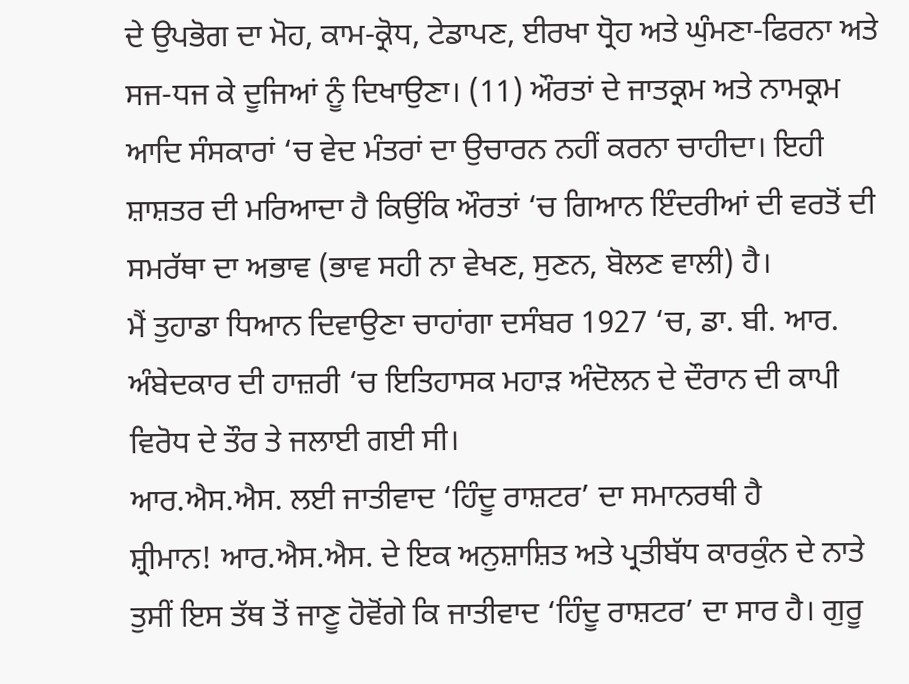ਦੇ ਉਪਭੋਗ ਦਾ ਮੋਹ, ਕਾਮ-ਕ੍ਰੋਧ, ਟੇਡਾਪਣ, ਈਰਖਾ ਧ੍ਰੋਹ ਅਤੇ ਘੁੰਮਣਾ-ਫਿਰਨਾ ਅਤੇ ਸਜ-ਧਜ ਕੇ ਦੂਜਿਆਂ ਨੂੰ ਦਿਖਾਉਣਾ। (11) ਔਰਤਾਂ ਦੇ ਜਾਤਕ੍ਰਮ ਅਤੇ ਨਾਮਕ੍ਰਮ ਆਦਿ ਸੰਸਕਾਰਾਂ ‘ਚ ਵੇਦ ਮੰਤਰਾਂ ਦਾ ਉਚਾਰਨ ਨਹੀਂ ਕਰਨਾ ਚਾਹੀਦਾ। ਇਹੀ ਸ਼ਾਸ਼ਤਰ ਦੀ ਮਰਿਆਦਾ ਹੈ ਕਿਉਂਕਿ ਔਰਤਾਂ ‘ਚ ਗਿਆਨ ਇੰਦਰੀਆਂ ਦੀ ਵਰਤੋਂ ਦੀ ਸਮਰੱਥਾ ਦਾ ਅਭਾਵ (ਭਾਵ ਸਹੀ ਨਾ ਵੇਖਣ, ਸੁਣਨ, ਬੋਲਣ ਵਾਲੀ) ਹੈ।
ਮੈਂ ਤੁਹਾਡਾ ਧਿਆਨ ਦਿਵਾਉਣਾ ਚਾਹਾਂਗਾ ਦਸੰਬਰ 1927 ‘ਚ, ਡਾ. ਬੀ. ਆਰ. ਅੰਬੇਦਕਾਰ ਦੀ ਹਾਜ਼ਰੀ ‘ਚ ਇਤਿਹਾਸਕ ਮਹਾੜ ਅੰਦੋਲਨ ਦੇ ਦੌਰਾਨ ਦੀ ਕਾਪੀ ਵਿਰੋਧ ਦੇ ਤੌਰ ਤੇ ਜਲਾਈ ਗਈ ਸੀ।
ਆਰ.ਐਸ.ਐਸ. ਲਈ ਜਾਤੀਵਾਦ ‘ਹਿੰਦੂ ਰਾਸ਼ਟਰ’ ਦਾ ਸਮਾਨਰਥੀ ਹੈ
ਸ਼੍ਰੀਮਾਨ! ਆਰ.ਐਸ.ਐਸ. ਦੇ ਇਕ ਅਨੁਸ਼ਾਸ਼ਿਤ ਅਤੇ ਪ੍ਰਤੀਬੱਧ ਕਾਰਕੁੰਨ ਦੇ ਨਾਤੇ ਤੁਸੀਂ ਇਸ ਤੱਥ ਤੋਂ ਜਾਣੂ ਹੋਵੋਂਗੇ ਕਿ ਜਾਤੀਵਾਦ ‘ਹਿੰਦੂ ਰਾਸ਼ਟਰ’ ਦਾ ਸਾਰ ਹੈ। ਗੁਰੂ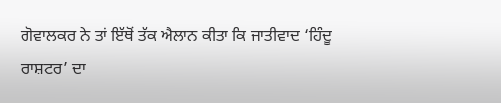ਗੋਵਾਲਕਰ ਨੇ ਤਾਂ ਇੱਥੋਂ ਤੱਕ ਐਲਾਨ ਕੀਤਾ ਕਿ ਜਾਤੀਵਾਦ ‘ਹਿੰਦੂ ਰਾਸ਼ਟਰ’ ਦਾ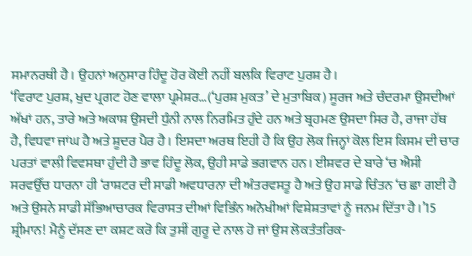ਸਮਾਨਰਥੀ ਹੈ। ਉਹਨਾਂ ਅਨੁਸਾਰ ਹਿੰਦੂ ਹੋਰ ਕੋਈ ਨਹੀਂ ਬਲਕਿ ਵਿਰਾਟ ਪੁਰਸ਼ ਹੈ।
‘ਵਿਰਾਟ ਪੁਰਸ਼, ਖੁਦ ਪ੍ਰਗਟ ਹੋਣ ਵਾਲਾ ਪ੍ਰਮੇਸ਼ਰ…(‘ਪੁਰਸ਼ ਮੁਕਤ’ ਦੇ ਮੁਤਾਬਿਕ) ਸੂਰਜ ਅਤੇ ਚੰਦਰਮਾ ਉਸਦੀਆਂ ਅੱਖਾਂ ਹਨ, ਤਾਰੇ ਅਤੇ ਅਕਾਸ਼ ਉਸਦੀ ਧੁੰਨੀ ਨਾਲ ਨਿਰਮਿਤ ਹੁੰਦੇ ਹਨ ਅਤੇ ਬ੍ਰਹਮਣ ਉਸਦਾ ਸਿਰ ਹੈ, ਰਾਜਾ ਹੱਥ ਹੈ, ਵਿਧਵਾ ਜਾਂਘ ਹੈ ਅਤੇ ਸ਼ੂਦਰ ਪੈਰ ਹੈ। ਇਸਦਾ ਅਰਥ ਇਹੀ ਹੈ ਕਿ ਉਹ ਲੋਕ ਜਿਨ੍ਹਾਂ ਕੋਲ ਇਸ ਕਿਸਮ ਦੀ ਚਾਰ ਪਰਤਾਂ ਵਾਲੀ ਵਿਵਸਥਾ ਹੁੰਦੀ ਹੈ ਭਾਵ ਹਿੰਦੂ ਲੋਕ, ਉਹੀ ਸਾਡੇ ਭਗਵਾਨ ਹਨ। ਈਸ਼ਵਰ ਦੇ ਬਾਰੇ ‘ਚ ਐਸੀ ਸਰਵਉੱਚ ਧਾਰਨਾ ਹੀ ‘ਰਾਸ਼ਟਰ ਦੀ ਸਾਡੀ ਅਵਧਾਰਨਾ ਦੀ ਅੰਤਰਵਸਤੂ ਹੈ ਅਤੇ ਉਹ ਸਾਡੇ ਚਿੰਤਨ ‘ਚ ਛਾ ਗਈ ਹੈ ਅਤੇ ਉਸਨੇ ਸਾਡੀ ਸੱਭਿਆਚਾਰਕ ਵਿਰਾਸਤ ਦੀਆਂ ਵਿਭਿੰਨ ਅਨੋਖੀਆਂ ਵਿਸ਼ੇਸ਼ਤਾਵਾਂ ਨੂੰ ਜਨਮ ਦਿੱਤਾ ਹੈ।’15
ਸ਼੍ਰੀਮਾਨ! ਮੈਨੂੰ ਦੱਸਣ ਦਾ ਕਸ਼ਟ ਕਰੋ ਕਿ ਤੁਸੀਂ ਗੁਰੂ ਦੇ ਨਾਲ ਹੋ ਜਾਂ ਉਸ ਲੋਕਤੰਤਰਿਕ-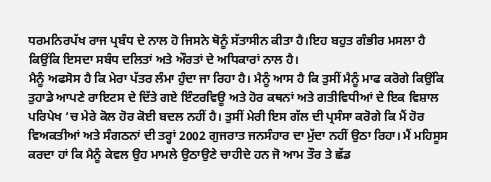ਧਰਮਨਿਰਪੱਖ ਰਾਜ ਪ੍ਰਬੰਧ ਦੇ ਨਾਲ ਹੋ ਜਿਸਨੇ ਥੋਨੂੰ ਸੱਤਾਸੀਨ ਕੀਤਾ ਹੈ।ਇਹ ਬਹੁਤ ਗੰਭੀਰ ਮਸਲਾ ਹੈ ਕਿਉਂਕਿ ਇਸਦਾ ਸਬੰਧ ਦਲਿਤਾਂ ਅਤੇ ਔਰਤਾਂ ਦੇ ਅਧਿਕਾਰਾਂ ਨਾਲ ਹੈ।
ਮੈਨੂੰ ਅਫਸੋਸ ਹੈ ਕਿ ਮੇਰਾ ਪੱਤਰ ਲੰਮਾ ਹੁੰਦਾ ਜਾ ਰਿਹਾ ਹੈ। ਮੈਨੂੰ ਆਸ ਹੈ ਕਿ ਤੁਸੀਂ ਮੈਨੂੰ ਮਾਫ ਕਰੋਗੇ ਕਿਉਂਕਿ ਤੁਹਾਡੇ ਆਪਣੇ ਰਾਇਟਸ ਦੇ ਦਿੱਤੇ ਗਏ ਇੰਟਰਵਿਊ ਅਤੇ ਹੋਰ ਕਥਨਾਂ ਅਤੇ ਗਤੀਵਿਧੀਆਂ ਦੇ ਇਕ ਵਿਸ਼ਾਲ ਪਰਿਪੇਖ ‘ਚ ਮੇਰੇ ਕੋਲ ਹੋਰ ਕੋਈ ਬਦਲ ਨਹੀਂ ਹੈ। ਤੁਸੀਂ ਮੇਰੀ ਇਸ ਗੱਲ ਦੀ ਪ੍ਰਸੰਸਾ ਕਰੋਗੇ ਕਿ ਮੈਂ ਹੋਰ ਵਿਅਕਤੀਆਂ ਅਤੇ ਸੰਗਠਨਾਂ ਦੀ ਤਰ੍ਹਾਂ 2002 ਗੁਜਰਾਤ ਜਨਸੰਹਾਰ ਦਾ ਮੁੱਦਾ ਨਹੀਂ ਉਠਾ ਰਿਹਾ। ਮੈਂ ਮਹਿਸੂਸ ਕਰਦਾ ਹਾਂ ਕਿ ਮੈਨੂੰ ਕੇਵਲ ਉਹ ਮਾਮਲੇ ਉਠਾਉਣੇ ਚਾਹੀਦੇ ਹਨ ਜੋ ਆਮ ਤੌਰ ਤੇ ਛੱਡ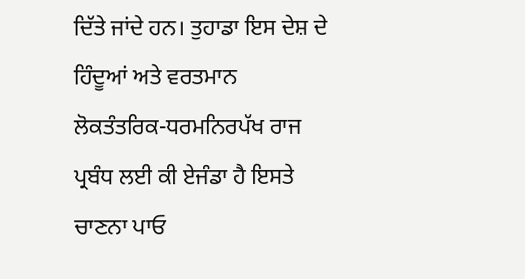ਦਿੱਤੇ ਜਾਂਦੇ ਹਨ। ਤੁਹਾਡਾ ਇਸ ਦੇਸ਼ ਦੇ ਹਿੰਦੂਆਂ ਅਤੇ ਵਰਤਮਾਨ ਲੋਕਤੰਤਰਿਕ-ਧਰਮਨਿਰਪੱਖ ਰਾਜ ਪ੍ਰਬੰਧ ਲਈ ਕੀ ਏਜੰਡਾ ਹੈ ਇਸਤੇ ਚਾਣਨਾ ਪਾਓ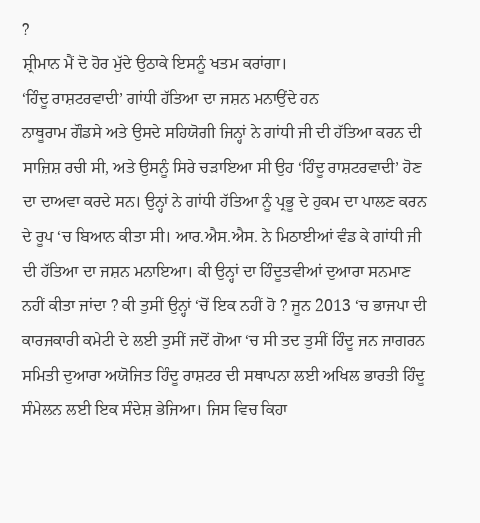?
ਸ਼੍ਰੀਮਾਨ ਮੈਂ ਦੋ ਹੋਰ ਮੁੱਦੇ ਉਠਾਕੇ ਇਸਨੂੰ ਖਤਮ ਕਰਾਂਗਾ।
‘ਹਿੰਦੂ ਰਾਸ਼ਟਰਵਾਦੀ’ ਗਾਂਧੀ ਹੱਤਿਆ ਦਾ ਜਸ਼ਨ ਮਨਾਉਂਦੇ ਹਨ
ਨਾਥੂਰਾਮ ਗੌਡਸੇ ਅਤੇ ਉਸਦੇ ਸਹਿਯੋਗੀ ਜਿਨ੍ਹਾਂ ਨੇ ਗਾਂਧੀ ਜੀ ਦੀ ਹੱਤਿਆ ਕਰਨ ਦੀ ਸਾਜ਼ਿਸ਼ ਰਚੀ ਸੀ, ਅਤੇ ਉਸਨੂੰ ਸਿਰੇ ਚੜਾਇਆ ਸੀ ਉਹ ‘ਹਿੰਦੂ ਰਾਸ਼ਟਰਵਾਦੀ’ ਹੋਣ ਦਾ ਦਾਅਵਾ ਕਰਦੇ ਸਨ। ਉਨ੍ਹਾਂ ਨੇ ਗਾਂਧੀ ਹੱਤਿਆ ਨੂੰ ਪ੍ਰਭੂ ਦੇ ਹੁਕਮ ਦਾ ਪਾਲਣ ਕਰਨ ਦੇ ਰੂਪ ‘ਚ ਬਿਆਨ ਕੀਤਾ ਸੀ। ਆਰ.ਐਸ.ਐਸ. ਨੇ ਮਿਠਾਈਆਂ ਵੰਡ ਕੇ ਗਾਂਧੀ ਜੀ ਦੀ ਹੱਤਿਆ ਦਾ ਜਸ਼ਨ ਮਨਾਇਆ। ਕੀ ਉਨ੍ਹਾਂ ਦਾ ਹਿੰਦੂਤਵੀਆਂ ਦੁਆਰਾ ਸਨਮਾਣ ਨਹੀਂ ਕੀਤਾ ਜਾਂਦਾ ? ਕੀ ਤੁਸੀਂ ਉਨ੍ਹਾਂ ‘ਚੋਂ ਇਕ ਨਹੀਂ ਹੋ ? ਜੂਨ 2013 ‘ਚ ਭਾਜਪਾ ਦੀ ਕਾਰਜਕਾਰੀ ਕਮੇਟੀ ਦੇ ਲਈ ਤੁਸੀਂ ਜਦੋਂ ਗੋਆ ‘ਚ ਸੀ ਤਦ ਤੁਸੀਂ ਹਿੰਦੂ ਜਨ ਜਾਗਰਨ ਸਮਿਤੀ ਦੁਆਰਾ ਅਯੋਜਿਤ ਹਿੰਦੂ ਰਾਸ਼ਟਰ ਦੀ ਸਥਾਪਨਾ ਲਈ ਅਖਿਲ ਭਾਰਤੀ ਹਿੰਦੂ ਸੰਮੇਲਨ ਲਈ ਇਕ ਸੰਦੇਸ਼ ਭੇਜਿਆ। ਜਿਸ ਵਿਚ ਕਿਹਾ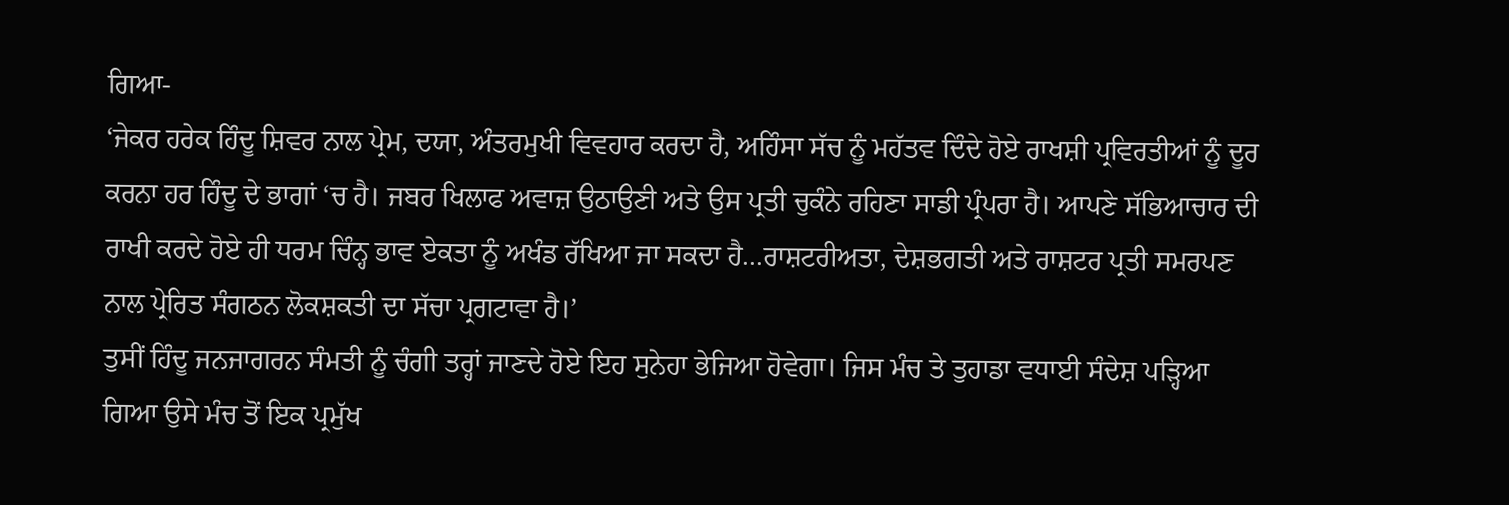ਗਿਆ-
‘ਜੇਕਰ ਹਰੇਕ ਹਿੰਦੂ ਸ਼ਿਵਰ ਨਾਲ ਪ੍ਰੇਮ, ਦਯਾ, ਅੰਤਰਮੁਖੀ ਵਿਵਹਾਰ ਕਰਦਾ ਹੈ, ਅਹਿੰਸਾ ਸੱਚ ਨੂੰ ਮਹੱਤਵ ਦਿੰਦੇ ਹੋਏ ਰਾਖਸ਼ੀ ਪ੍ਰਵਿਰਤੀਆਂ ਨੂੰ ਦੂਰ ਕਰਨਾ ਹਰ ਹਿੰਦੂ ਦੇ ਭਾਗਾਂ ‘ਚ ਹੈ। ਜਬਰ ਖਿਲਾਫ ਅਵਾਜ਼ ਉਠਾਉਣੀ ਅਤੇ ਉਸ ਪ੍ਰਤੀ ਚੁਕੰਨੇ ਰਹਿਣਾ ਸਾਡੀ ਪ੍ਰੰਪਰਾ ਹੈ। ਆਪਣੇ ਸੱਭਿਆਚਾਰ ਦੀ ਰਾਖੀ ਕਰਦੇ ਹੋਏ ਹੀ ਧਰਮ ਚਿੰਨ੍ਹ ਭਾਵ ਏਕਤਾ ਨੂੰ ਅਖੰਡ ਰੱਖਿਆ ਜਾ ਸਕਦਾ ਹੈ…ਰਾਸ਼ਟਰੀਅਤਾ, ਦੇਸ਼ਭਗਤੀ ਅਤੇ ਰਾਸ਼ਟਰ ਪ੍ਰਤੀ ਸਮਰਪਣ ਨਾਲ ਪ੍ਰੇਰਿਤ ਸੰਗਠਨ ਲੋਕਸ਼ਕਤੀ ਦਾ ਸੱਚਾ ਪ੍ਰਗਟਾਵਾ ਹੈ।’
ਤੁਸੀਂ ਹਿੰਦੂ ਜਨਜਾਗਰਨ ਸੰਮਤੀ ਨੂੰ ਚੰਗੀ ਤਰ੍ਹਾਂ ਜਾਣਦੇ ਹੋਏ ਇਹ ਸੁਨੇਹਾ ਭੇਜਿਆ ਹੋਵੇਗਾ। ਜਿਸ ਮੰਚ ਤੇ ਤੁਹਾਡਾ ਵਧਾਈ ਸੰਦੇਸ਼ ਪੜ੍ਹਿਆ ਗਿਆ ਉਸੇ ਮੰਚ ਤੋਂ ਇਕ ਪ੍ਰਮੁੱਖ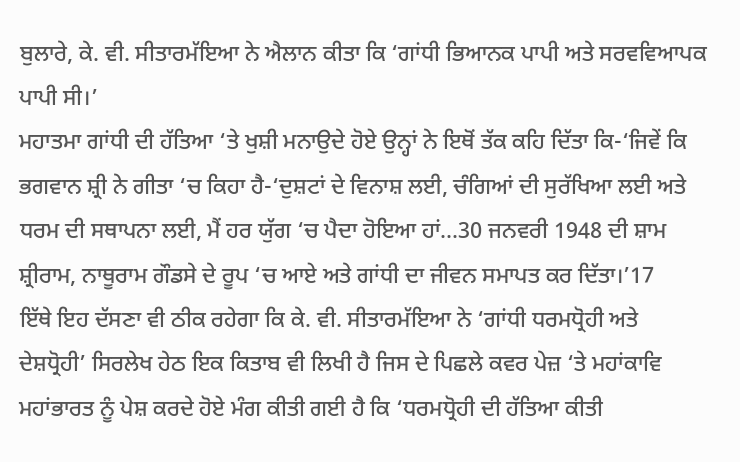ਬੁਲਾਰੇ, ਕੇ. ਵੀ. ਸੀਤਾਰਮੱਇਆ ਨੇ ਐਲਾਨ ਕੀਤਾ ਕਿ ‘ਗਾਂਧੀ ਭਿਆਨਕ ਪਾਪੀ ਅਤੇ ਸਰਵਵਿਆਪਕ ਪਾਪੀ ਸੀ।’
ਮਹਾਤਮਾ ਗਾਂਧੀ ਦੀ ਹੱਤਿਆ ‘ਤੇ ਖੁਸ਼ੀ ਮਨਾਉਦੇ ਹੋਏ ਉਨ੍ਹਾਂ ਨੇ ਇਥੋਂ ਤੱਕ ਕਹਿ ਦਿੱਤਾ ਕਿ-‘ਜਿਵੇਂ ਕਿ ਭਗਵਾਨ ਸ਼੍ਰੀ ਨੇ ਗੀਤਾ ‘ਚ ਕਿਹਾ ਹੈ-‘ਦੁਸ਼ਟਾਂ ਦੇ ਵਿਨਾਸ਼ ਲਈ, ਚੰਗਿਆਂ ਦੀ ਸੁਰੱਖਿਆ ਲਈ ਅਤੇ ਧਰਮ ਦੀ ਸਥਾਪਨਾ ਲਈ, ਮੈਂ ਹਰ ਯੁੱਗ ‘ਚ ਪੈਦਾ ਹੋਇਆ ਹਾਂ…30 ਜਨਵਰੀ 1948 ਦੀ ਸ਼ਾਮ ਸ਼੍ਰੀਰਾਮ, ਨਾਥੂਰਾਮ ਗੌਡਸੇ ਦੇ ਰੂਪ ‘ਚ ਆਏ ਅਤੇ ਗਾਂਧੀ ਦਾ ਜੀਵਨ ਸਮਾਪਤ ਕਰ ਦਿੱਤਾ।’17
ਇੱਥੇ ਇਹ ਦੱਸਣਾ ਵੀ ਠੀਕ ਰਹੇਗਾ ਕਿ ਕੇ. ਵੀ. ਸੀਤਾਰਮੱਇਆ ਨੇ ‘ਗਾਂਧੀ ਧਰਮਧ੍ਰੋਹੀ ਅਤੇ ਦੇਸ਼ਧ੍ਰੋਹੀ’ ਸਿਰਲੇਖ ਹੇਠ ਇਕ ਕਿਤਾਬ ਵੀ ਲਿਖੀ ਹੈ ਜਿਸ ਦੇ ਪਿਛਲੇ ਕਵਰ ਪੇਜ਼ ‘ਤੇ ਮਹਾਂਕਾਵਿ ਮਹਾਂਭਾਰਤ ਨੂੰ ਪੇਸ਼ ਕਰਦੇ ਹੋਏ ਮੰਗ ਕੀਤੀ ਗਈ ਹੈ ਕਿ ‘ਧਰਮਧ੍ਰੋਹੀ ਦੀ ਹੱਤਿਆ ਕੀਤੀ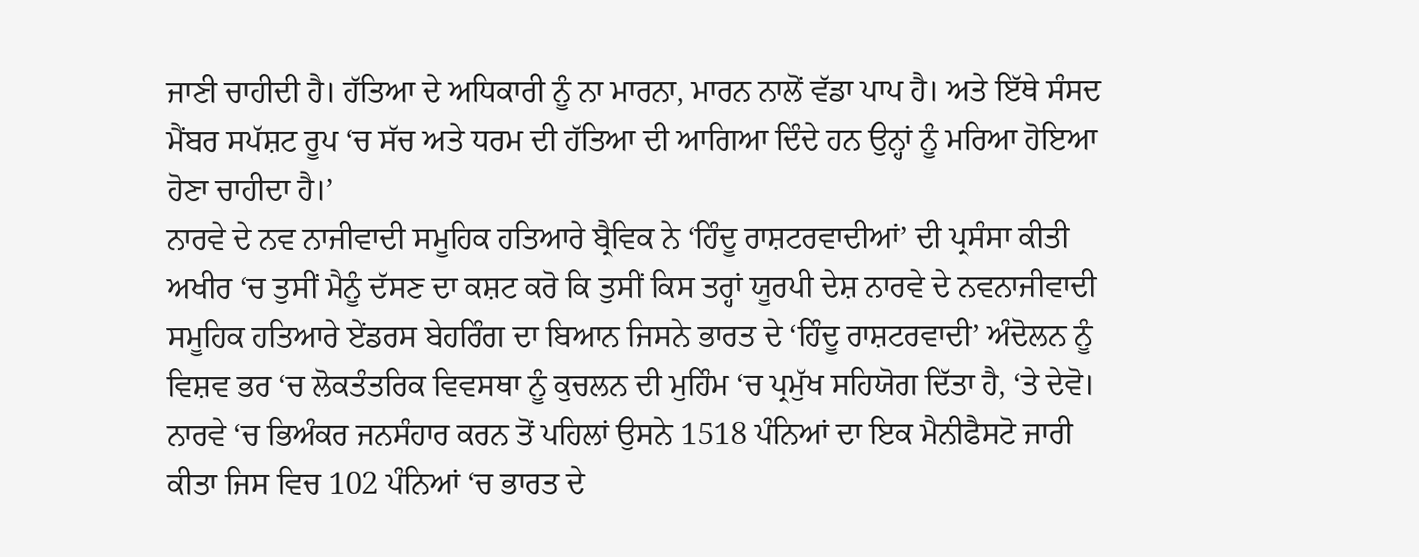ਜਾਣੀ ਚਾਹੀਦੀ ਹੈ। ਹੱਤਿਆ ਦੇ ਅਧਿਕਾਰੀ ਨੂੰ ਨਾ ਮਾਰਨਾ, ਮਾਰਨ ਨਾਲੋਂ ਵੱਡਾ ਪਾਪ ਹੈ। ਅਤੇ ਇੱਥੇ ਸੰਸਦ ਮੈਂਬਰ ਸਪੱਸ਼ਟ ਰੂਪ ‘ਚ ਸੱਚ ਅਤੇ ਧਰਮ ਦੀ ਹੱਤਿਆ ਦੀ ਆਗਿਆ ਦਿੰਦੇ ਹਨ ਉਨ੍ਹਾਂ ਨੂੰ ਮਰਿਆ ਹੋਇਆ ਹੋਣਾ ਚਾਹੀਦਾ ਹੈ।’
ਨਾਰਵੇ ਦੇ ਨਵ ਨਾਜੀਵਾਦੀ ਸਮੂਹਿਕ ਹਤਿਆਰੇ ਬ੍ਰੈਵਿਕ ਨੇ ‘ਹਿੰਦੂ ਰਾਸ਼ਟਰਵਾਦੀਆਂ’ ਦੀ ਪ੍ਰਸੰਸਾ ਕੀਤੀ
ਅਖੀਰ ‘ਚ ਤੁਸੀਂ ਮੈਨੂੰ ਦੱਸਣ ਦਾ ਕਸ਼ਟ ਕਰੋ ਕਿ ਤੁਸੀਂ ਕਿਸ ਤਰ੍ਹਾਂ ਯੂਰਪੀ ਦੇਸ਼ ਨਾਰਵੇ ਦੇ ਨਵਨਾਜੀਵਾਦੀ ਸਮੂਹਿਕ ਹਤਿਆਰੇ ਏਂਡਰਸ ਬੇਹਰਿੰਗ ਦਾ ਬਿਆਨ ਜਿਸਨੇ ਭਾਰਤ ਦੇ ‘ਹਿੰਦੂ ਰਾਸ਼ਟਰਵਾਦੀ’ ਅੰਦੋਲਨ ਨੂੰ ਵਿਸ਼ਵ ਭਰ ‘ਚ ਲੋਕਤੰਤਰਿਕ ਵਿਵਸਥਾ ਨੂੰ ਕੁਚਲਨ ਦੀ ਮੁਹਿੰਮ ‘ਚ ਪ੍ਰਮੁੱਖ ਸਹਿਯੋਗ ਦਿੱਤਾ ਹੈ, ‘ਤੇ ਦੇਵੋ। ਨਾਰਵੇ ‘ਚ ਭਿਅੰਕਰ ਜਨਸੰਹਾਰ ਕਰਨ ਤੋਂ ਪਹਿਲਾਂ ਉਸਨੇ 1518 ਪੰਨਿਆਂ ਦਾ ਇਕ ਮੈਨੀਫੈਸਟੋ ਜਾਰੀ ਕੀਤਾ ਜਿਸ ਵਿਚ 102 ਪੰਨਿਆਂ ‘ਚ ਭਾਰਤ ਦੇ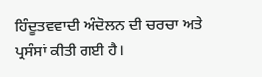ਹਿੰਦੂਤਵਵਾਦੀ ਅੰਦੋਲਨ ਦੀ ਚਰਚਾ ਅਤੇ ਪ੍ਰਸੰਸਾਂ ਕੀਤੀ ਗਈ ਹੈ।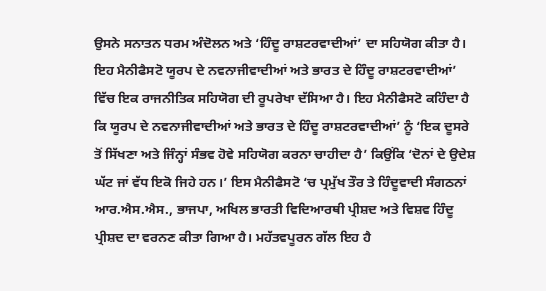ਉਸਨੇ ਸਨਾਤਨ ਧਰਮ ਅੰਦੋਲਨ ਅਤੇ ‘ਹਿੰਦੂ ਰਾਸ਼ਟਰਵਾਦੀਆਂ’ ਦਾ ਸਹਿਯੋਗ ਕੀਤਾ ਹੈ। ਇਹ ਮੈਨੀਫੈਸਟੋ ਯੂਰਪ ਦੇ ਨਵਨਾਜੀਵਾਦੀਆਂ ਅਤੇ ਭਾਰਤ ਦੇ ਹਿੰਦੂ ਰਾਸ਼ਟਰਵਾਦੀਆਂ’ ਵਿੱਚ ਇਕ ਰਾਜਨੀਤਿਕ ਸਹਿਯੋਗ ਦੀ ਰੂਪਰੇਖਾ ਦੱਸਿਆ ਹੈ। ਇਹ ਮੈਨੀਫੈਸਟੋ ਕਹਿੰਦਾ ਹੈ ਕਿ ਯੂਰਪ ਦੇ ਨਵਨਾਜੀਵਾਦੀਆਂ ਅਤੇ ਭਾਰਤ ਦੇ ਹਿੰਦੂ ਰਾਸ਼ਟਰਵਾਦੀਆਂ’ ਨੂੰ ‘ਇਕ ਦੂਸਰੇ ਤੋਂ ਸਿੱਖਣਾ ਅਤੇ ਜਿੰਨ੍ਹਾਂ ਸੰਭਵ ਹੋਵੇ ਸਹਿਯੋਗ ਕਰਨਾ ਚਾਹੀਦਾ ਹੈ’ ਕਿਉਂਕਿ ‘ਦੋਨਾਂ ਦੇ ਉਦੇਸ਼ ਘੱਟ ਜਾਂ ਵੱਧ ਇਕੋ ਜਿਹੇ ਹਨ।’ ਇਸ ਮੈਨੀਫੈਸਟੋ ‘ਚ ਪ੍ਰਮੁੱਖ ਤੌਰ ਤੇ ਹਿੰਦੂਵਾਦੀ ਸੰਗਠਨਾਂ ਆਰ.ਐਸ.ਐਸ., ਭਾਜਪਾ, ਅਖਿਲ ਭਾਰਤੀ ਵਿਦਿਆਰਥੀ ਪ੍ਰੀਸ਼ਦ ਅਤੇ ਵਿਸ਼ਵ ਹਿੰਦੂ ਪ੍ਰੀਸ਼ਦ ਦਾ ਵਰਨਣ ਕੀਤਾ ਗਿਆ ਹੈ। ਮਹੱਤਵਪੂਰਨ ਗੱਲ ਇਹ ਹੈ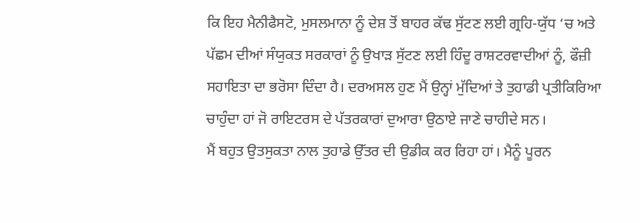ਕਿ ਇਹ ਮੈਨੀਫੈਸਟੋ, ਮੁਸਲਮਾਨਾ ਨੂੰ ਦੇਸ਼ ਤੋਂ ਬਾਹਰ ਕੱਢ ਸੁੱਟਣ ਲਈ ਗ੍ਰਹਿ-ਯੁੱਧ ‘ਚ ਅਤੇ ਪੱਛਮ ਦੀਆਂ ਸੰਯੁਕਤ ਸਰਕਾਰਾਂ ਨੂੰ ਉਖਾੜ ਸੁੱਟਣ ਲਈ ਹਿੰਦੂ ਰਾਸ਼ਟਰਵਾਦੀਆਂ ਨੂੰ, ਫੌਜ਼ੀ ਸਹਾਇਤਾ ਦਾ ਭਰੋਸਾ ਦਿੰਦਾ ਹੈ। ਦਰਅਸਲ ਹੁਣ ਮੈਂ ਉਨ੍ਹਾਂ ਮੁੱਦਿਆਂ ਤੇ ਤੁਹਾਡੀ ਪ੍ਰਤੀਕਿਰਿਆ ਚਾਹੁੰਦਾ ਹਾਂ ਜੋ ਰਾਇਟਰਸ ਦੇ ਪੱਤਰਕਾਰਾਂ ਦੁਆਰਾ ਉਠਾਏ ਜਾਣੇ ਚਾਹੀਦੇ ਸਨ।
ਮੈਂ ਬਹੁਤ ਉਤਸੁਕਤਾ ਨਾਲ ਤੁਹਾਡੇ ਉੱਤਰ ਦੀ ਉਡੀਕ ਕਰ ਰਿਹਾ ਹਾਂ। ਮੈਨੂੰ ਪੂਰਨ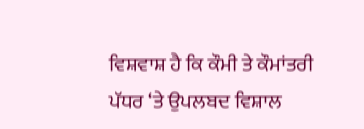ਵਿਸ਼ਵਾਸ਼ ਹੈ ਕਿ ਕੌਮੀ ਤੇ ਕੌਮਾਂਤਰੀ ਪੱਧਰ ‘ਤੇ ਉਪਲਬਦ ਵਿਸ਼ਾਲ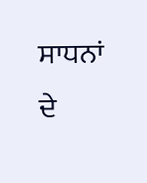ਸਾਧਨਾਂ ਦੇ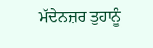ਮੱਦੇਨਜ਼ਰ ਤੁਹਾਨੂੰ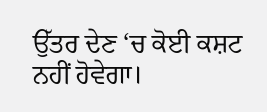ਉੱਤਰ ਦੇਣ ‘ਚ ਕੋਈ ਕਸ਼ਟ ਨਹੀਂ ਹੋਵੇਗਾ।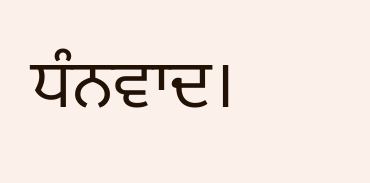ਧੰਨਵਾਦ।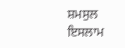ਸ਼ਮਸੁਲ ਇਸਲਾਮ